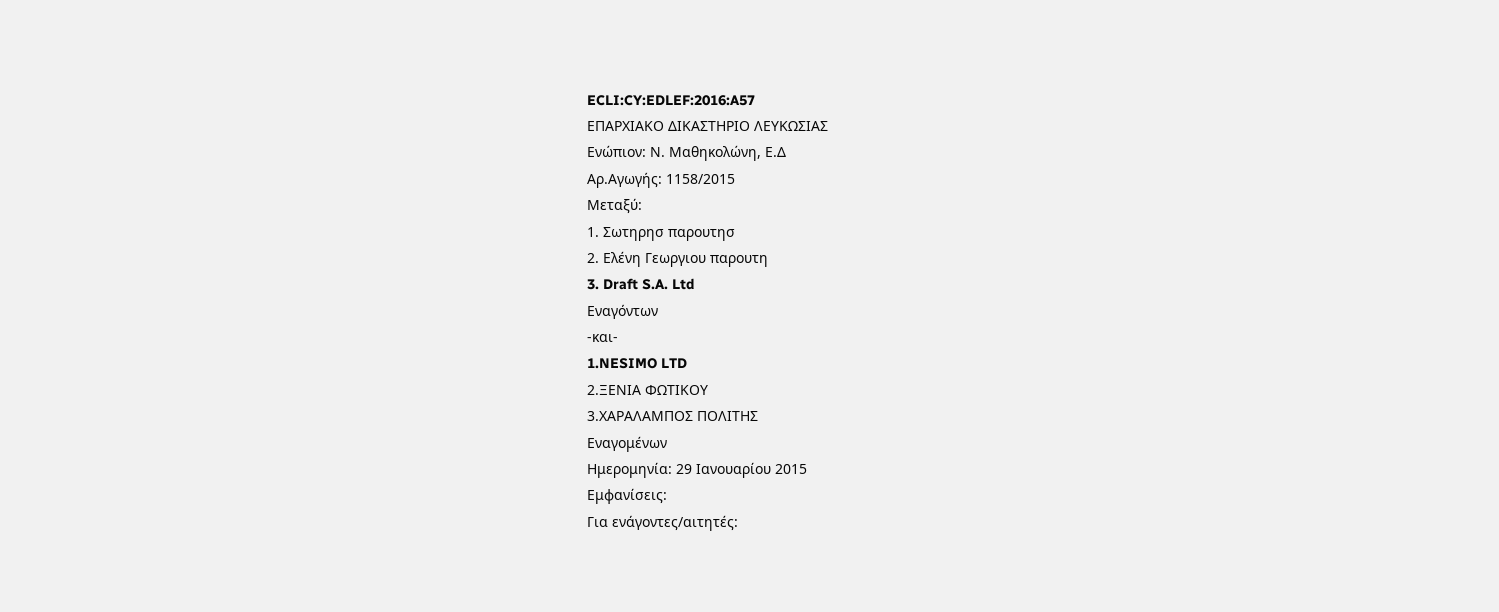ECLI:CY:EDLEF:2016:A57
ΕΠΑΡΧΙΑΚΟ ΔΙΚΑΣΤΗΡΙΟ ΛΕΥΚΩΣΙΑΣ
Ενώπιον: Ν. Μαθηκολώνη, Ε.Δ
Αρ.Αγωγής: 1158/2015
Μεταξύ:
1. Σωτηρησ παρουτησ
2. Ελένη Γεωργιου παρουτη
3. Draft S.A. Ltd
Εναγόντων
-και-
1.NESIMO LTD
2.ΞΕΝΙΑ ΦΩΤΙΚΟΥ
3.ΧΑΡΑΛΑΜΠΟΣ ΠΟΛΙΤΗΣ
Εναγομένων
Ημερομηνία: 29 Ιανουαρίου 2015
Εμφανίσεις:
Για ενάγοντες/αιτητές: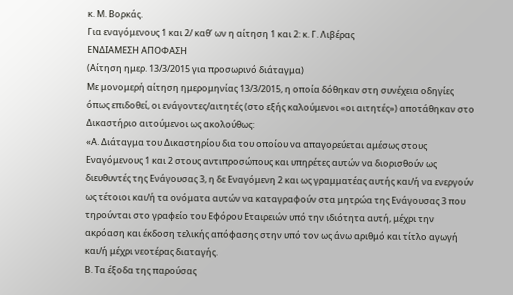κ. Μ. Βορκάς.
Για εναγόμενους 1 και 2/ καθ’ ων η αίτηση 1 και 2: κ. Γ. Λιβέρας
ΕΝΔΙΑΜΕΣΗ ΑΠΟΦΑΣΗ
(Αίτηση ημερ. 13/3/2015 για προσωρινό διάταγμα)
Με μονομερή αίτηση ημερομηνίας 13/3/2015, η οποία δόθηκαν στη συνέχεια οδηγίες όπως επιδοθεί, οι ενάγοντες/αιτητές (στο εξής καλούμενοι «οι αιτητές») αποτάθηκαν στο Δικαστήριο αιτούμενοι ως ακολούθως:
«Α. Διάταγμα του Δικαστηρίου δια του οποίου να απαγορεύεται αμέσως στους Εναγόμενους 1 και 2 στους αντιπροσώπους και υπηρέτες αυτών να διορισθούν ως διευθυντές της Ενάγουσας 3, η δε Εναγόμενη 2 και ως γραμματέας αυτής και/ή να ενεργούν ως τέτοιοι και/ή τα ονόματα αυτών να καταγραφούν στα μητρώα της Ενάγουσας 3 που τηρούνται στο γραφείο του Εφόρου Εταιρειών υπό την ιδιότητα αυτή, μέχρι την ακρόαση και έκδοση τελικής απόφασης στην υπό τον ως άνω αριθμό και τίτλο αγωγή και/ή μέχρι νεοτέρας διαταγής.
Β. Τα έξοδα της παρούσας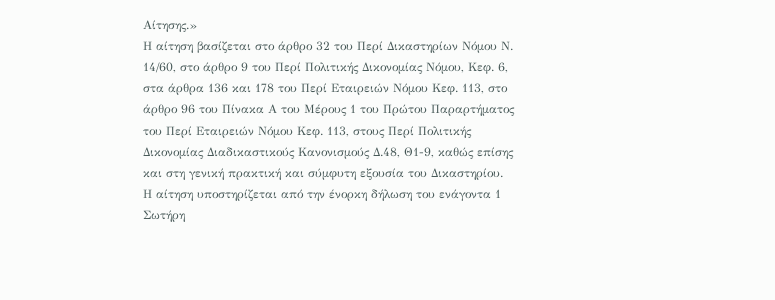Αίτησης.»
Η αίτηση βασίζεται στο άρθρο 32 του Περί Δικαστηρίων Νόμου Ν. 14/60, στο άρθρο 9 του Περί Πολιτικής Δικονομίας Νόμου, Κεφ. 6, στα άρθρα 136 και 178 του Περί Εταιρειών Νόμου Κεφ. 113, στο άρθρο 96 του Πίνακα Α του Μέρους 1 του Πρώτου Παραρτήματος του Περί Εταιρειών Νόμου Κεφ. 113, στους Περί Πολιτικής Δικονομίας Διαδικαστικούς Κανονισμούς Δ.48, Θ1-9, καθώς επίσης και στη γενική πρακτική και σύμφυτη εξουσία του Δικαστηρίου.
Η αίτηση υποστηρίζεται από την ένορκη δήλωση του ενάγοντα 1 Σωτήρη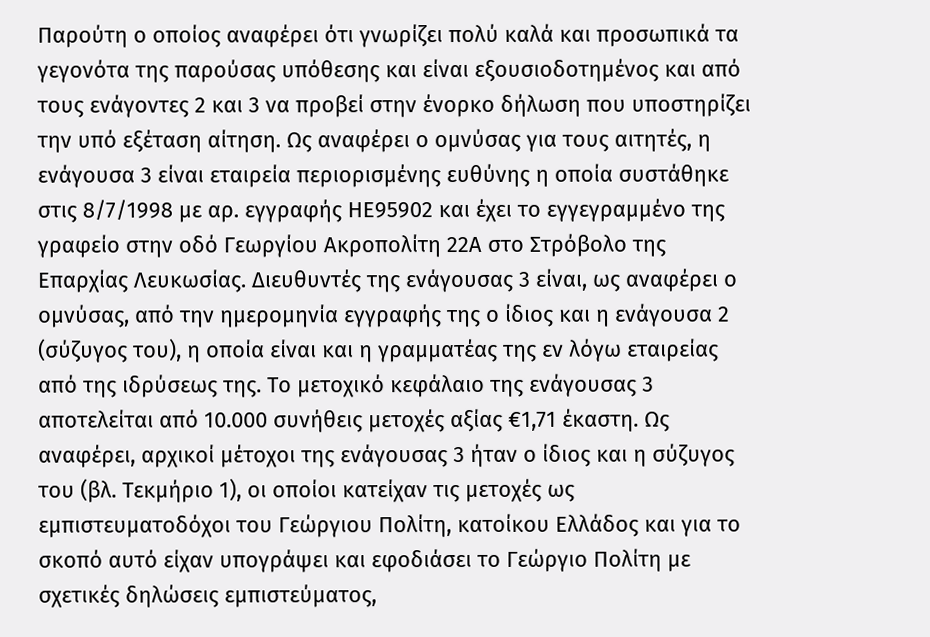Παρούτη ο οποίος αναφέρει ότι γνωρίζει πολύ καλά και προσωπικά τα γεγονότα της παρούσας υπόθεσης και είναι εξουσιοδοτημένος και από τους ενάγοντες 2 και 3 να προβεί στην ένορκο δήλωση που υποστηρίζει την υπό εξέταση αίτηση. Ως αναφέρει ο ομνύσας για τους αιτητές, η ενάγουσα 3 είναι εταιρεία περιορισμένης ευθύνης η οποία συστάθηκε στις 8/7/1998 με αρ. εγγραφής ΗΕ95902 και έχει το εγγεγραμμένο της γραφείο στην οδό Γεωργίου Ακροπολίτη 22Α στο Στρόβολο της Επαρχίας Λευκωσίας. Διευθυντές της ενάγουσας 3 είναι, ως αναφέρει ο ομνύσας, από την ημερομηνία εγγραφής της ο ίδιος και η ενάγουσα 2 (σύζυγος του), η οποία είναι και η γραμματέας της εν λόγω εταιρείας από της ιδρύσεως της. Το μετοχικό κεφάλαιο της ενάγουσας 3 αποτελείται από 10.000 συνήθεις μετοχές αξίας €1,71 έκαστη. Ως αναφέρει, αρχικοί μέτοχοι της ενάγουσας 3 ήταν ο ίδιος και η σύζυγος του (βλ. Τεκμήριο 1), οι οποίοι κατείχαν τις μετοχές ως εμπιστευματοδόχοι του Γεώργιου Πολίτη, κατοίκου Ελλάδος και για το σκοπό αυτό είχαν υπογράψει και εφοδιάσει το Γεώργιο Πολίτη με σχετικές δηλώσεις εμπιστεύματος,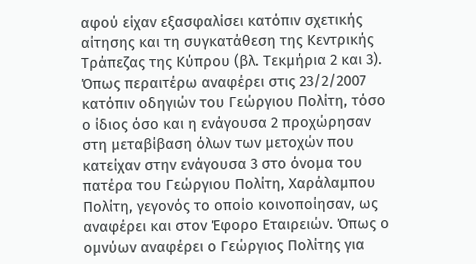αφού είχαν εξασφαλίσει κατόπιν σχετικής αίτησης και τη συγκατάθεση της Κεντρικής Τράπεζας της Κύπρου (βλ. Τεκμήρια 2 και 3).
Όπως περαιτέρω αναφέρει στις 23/2/2007 κατόπιν οδηγιών του Γεώργιου Πολίτη, τόσο ο ίδιος όσο και η ενάγουσα 2 προχώρησαν στη μεταβίβαση όλων των μετοχών που κατείχαν στην ενάγουσα 3 στο όνομα του πατέρα του Γεώργιου Πολίτη, Χαράλαμπου Πολίτη, γεγονός το οποίο κοινοποίησαν, ως αναφέρει και στον Έφορο Εταιρειών. Όπως ο ομνύων αναφέρει ο Γεώργιος Πολίτης για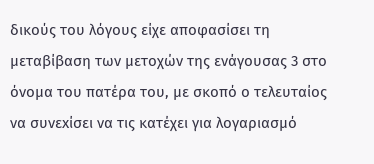δικούς του λόγους είχε αποφασίσει τη μεταβίβαση των μετοχών της ενάγουσας 3 στο όνομα του πατέρα του, με σκοπό ο τελευταίος να συνεxίσει να τις κατέχει για λογαριασμό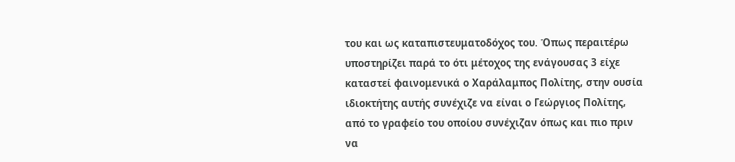του και ως καταπιστευματοδόχος του. Όπως περαιτέρω υποστηρίζει παρά το ότι μέτοχος της ενάγουσας 3 είχε καταστεί φαινομενικά ο Χαράλαμπος Πολίτης, στην ουσία ιδιοκτήτης αυτής συνέχιζε να είναι ο Γεώργιος Πολίτης, από το γραφείο του οποίου συνέχιζαν όπως και πιο πριν να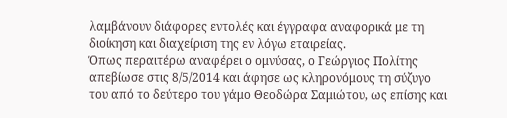λαμβάνουν διάφορες εντολές και έγγραφα αναφορικά με τη διοίκηση και διαχείριση της εν λόγω εταιρείας.
Όπως περαιτέρω αναφέρει ο ομνύσας, ο Γεώργιος Πολίτης απεβίωσε στις 8/5/2014 και άφησε ως κληρονόμους τη σύζυγο του από το δεύτερο του γάμο Θεοδώρα Σαμιώτου, ως επίσης και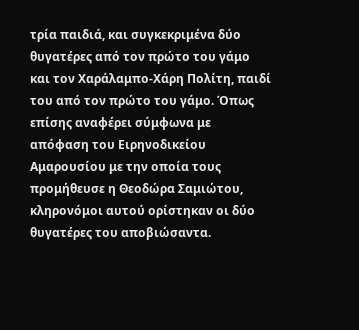τρία παιδιά, και συγκεκριμένα δύο θυγατέρες από τον πρώτο του γάμο και τον Χαράλαμπο-Χάρη Πολίτη, παιδί του από τον πρώτο του γάμο. Όπως επίσης αναφέρει σύμφωνα με απόφαση του Ειρηνοδικείου Αμαρουσίου με την οποία τους προμήθευσε η Θεοδώρα Σαμιώτου, κληρονόμοι αυτού ορίστηκαν οι δύο θυγατέρες του αποβιώσαντα.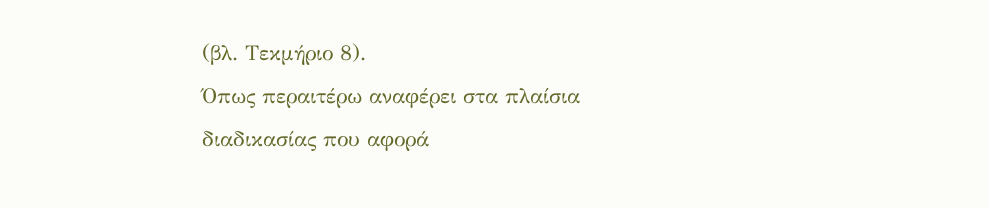(βλ. Τεκμήριο 8).
Όπως περαιτέρω αναφέρει στα πλαίσια διαδικασίας που αφορά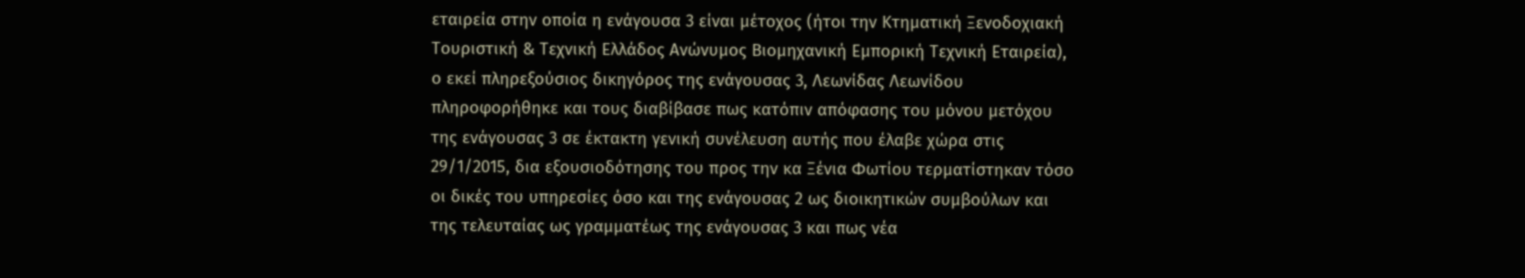εταιρεία στην οποία η ενάγουσα 3 είναι μέτοχος (ήτοι την Κτηματική Ξενοδοχιακή Τουριστική & Τεχνική Ελλάδος Ανώνυμος Βιομηχανική Εμπορική Τεχνική Εταιρεία), ο εκεί πληρεξούσιος δικηγόρος της ενάγουσας 3, Λεωνίδας Λεωνίδου πληροφορήθηκε και τους διαβίβασε πως κατόπιν απόφασης του μόνου μετόχου της ενάγουσας 3 σε έκτακτη γενική συνέλευση αυτής που έλαβε χώρα στις 29/1/2015, δια εξουσιοδότησης του προς την κα Ξένια Φωτίου τερματίστηκαν τόσο οι δικές του υπηρεσίες όσο και της ενάγουσας 2 ως διοικητικών συμβούλων και της τελευταίας ως γραμματέως της ενάγουσας 3 και πως νέα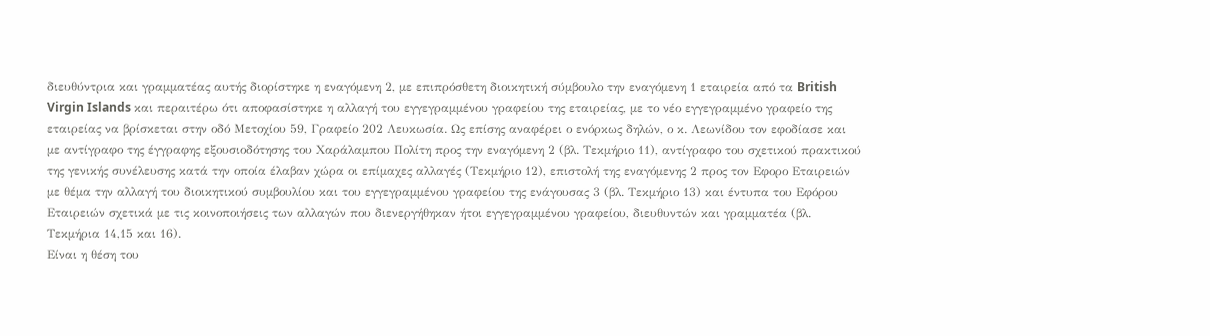διευθύντρια και γραμματέας αυτής διορίστηκε η εναγόμενη 2, με επιπρόσθετη διοικητική σύμβουλο την εναγόμενη 1 εταιρεία από τα British Virgin Islands και περαιτέρω ότι αποφασίστηκε η αλλαγή του εγγεγραμμένου γραφείου της εταιρείας, με το νέο εγγεγραμμένο γραφείο της εταιρείας να βρίσκεται στην οδό Μετοχίου 59, Γραφείο 202 Λευκωσία. Ως επίσης αναφέρει ο ενόρκως δηλών, ο κ. Λεωνίδου τον εφοδίασε και με αντίγραφο της έγγραφης εξουσιοδότησης του Χαράλαμπου Πολίτη προς την εναγόμενη 2 (βλ. Τεκμήριο 11), αντίγραφο του σχετικού πρακτικού της γενικής συνέλευσης κατά την οποία έλαβαν χώρα οι επίμαχες αλλαγές (Τεκμήριο 12), επιστολή της εναγόμενης 2 προς τον Εφορο Εταιρειών με θέμα την αλλαγή του διοικητικού συμβουλίου και του εγγεγραμμένου γραφείου της ενάγουσας 3 (βλ. Τεκμήριο 13) και έντυπα του Εφόρου Εταιρειών σχετικά με τις κοινοποιήσεις των αλλαγών που διενεργήθηκαν ήτοι εγγεγραμμένου γραφείου, διευθυντών και γραμματέα (βλ. Τεκμήρια 14,15 και 16).
Είναι η θέση του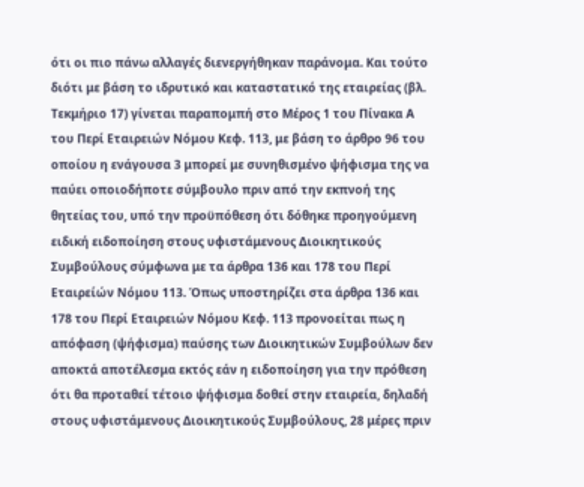ότι οι πιο πάνω αλλαγές διενεργήθηκαν παράνομα. Και τούτο διότι με βάση το ιδρυτικό και καταστατικό της εταιρείας (βλ. Τεκμήριο 17) γίνεται παραπομπή στο Μέρος 1 του Πίνακα Α του Περί Εταιρειών Νόμου Κεφ. 113, με βάση το άρθρο 96 του οποίου η ενάγουσα 3 μπορεί με συνηθισμένο ψήφισμα της να παύει οποιοδήποτε σύμβουλο πριν από την εκπνοή της θητείας του, υπό την προϋπόθεση ότι δόθηκε προηγούμενη ειδική ειδοποίηση στους υφιστάμενους Διοικητικούς Συμβούλους σύμφωνα με τα άρθρα 136 και 178 του Περί Εταιρείών Νόμου 113. Όπως υποστηρίζει στα άρθρα 136 και 178 του Περί Εταιρειών Νόμου Κεφ. 113 προνοείται πως η απόφαση (ψήφισμα) παύσης των Διοικητικών Συμβούλων δεν αποκτά αποτέλεσμα εκτός εάν η ειδοποίηση για την πρόθεση ότι θα προταθεί τέτοιο ψήφισμα δοθεί στην εταιρεία, δηλαδή στους υφιστάμενους Διοικητικούς Συμβούλους, 28 μέρες πριν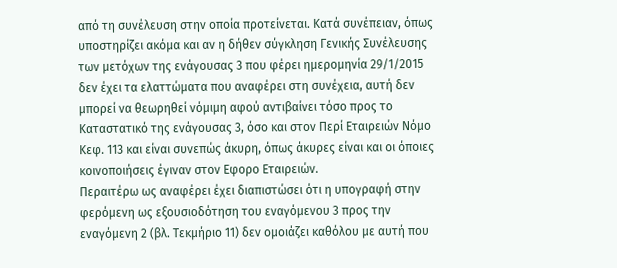από τη συνέλευση στην οποία προτείνεται. Κατά συνέπειαν, όπως υποστηρίζει ακόμα και αν η δήθεν σύγκληση Γενικής Συνέλευσης των μετόχων της ενάγουσας 3 που φέρει ημερομηνία 29/1/2015 δεν έχει τα ελαττώματα που αναφέρει στη συνέχεια, αυτή δεν μπορεί να θεωρηθεί νόμιμη αφού αντιβαίνει τόσο προς το Καταστατικό της ενάγουσας 3, όσο και στον Περί Εταιρειών Νόμο Κεφ. 113 και είναι συνεπώς άκυρη, όπως άκυρες είναι και οι όποιες κοινοποιήσεις έγιναν στον Εφορο Εταιρειών.
Περαιτέρω ως αναφέρει έχει διαπιστώσει ότι η υπογραφή στην φερόμενη ως εξουσιοδότηση του εναγόμενου 3 προς την εναγόμενη 2 (βλ. Τεκμήριο 11) δεν ομοιάζει καθόλου με αυτή που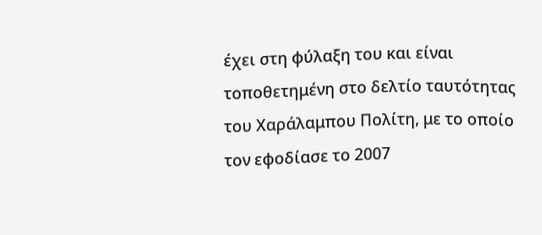έχει στη φύλαξη του και είναι τοποθετημένη στο δελτίο ταυτότητας του Χαράλαμπου Πολίτη, με το οποίο τον εφοδίασε το 2007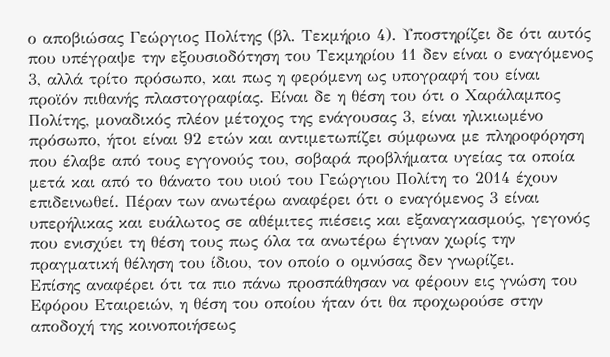ο αποβιώσας Γεώργιος Πολίτης (βλ. Τεκμήριο 4). Υποστηρίζει δε ότι αυτός που υπέγραψε την εξουσιοδότηση του Τεκμηρίου 11 δεν είναι ο εναγόμενος 3, αλλά τρίτο πρόσωπο, και πως η φερόμενη ως υπογραφή του είναι προϊόν πιθανής πλαστογραφίας. Είναι δε η θέση του ότι ο Χαράλαμπος Πολίτης, μοναδικός πλέον μέτοχος της ενάγουσας 3, είναι ηλικιωμένο πρόσωπο, ήτοι είναι 92 ετών και αντιμετωπίζει σύμφωνα με πληροφόρηση που έλαβε από τους εγγονούς του, σοβαρά προβλήματα υγείας τα οποία μετά και από το θάνατο του υιού του Γεώργιου Πολίτη το 2014 έχουν επιδεινωθεί. Πέραν των ανωτέρω αναφέρει ότι ο εναγόμενος 3 είναι υπερήλικας και ευάλωτος σε αθέμιτες πιέσεις και εξαναγκασμούς, γεγονός που ενισχύει τη θέση τους πως όλα τα ανωτέρω έγιναν χωρίς την πραγματική θέληση του ίδιου, τον οποίο ο ομνύσας δεν γνωρίζει.
Επίσης αναφέρει ότι τα πιο πάνω προσπάθησαν να φέρουν εις γνώση του Εφόρου Εταιρειών, η θέση του οποίου ήταν ότι θα προχωρούσε στην αποδοχή της κοινοποιήσεως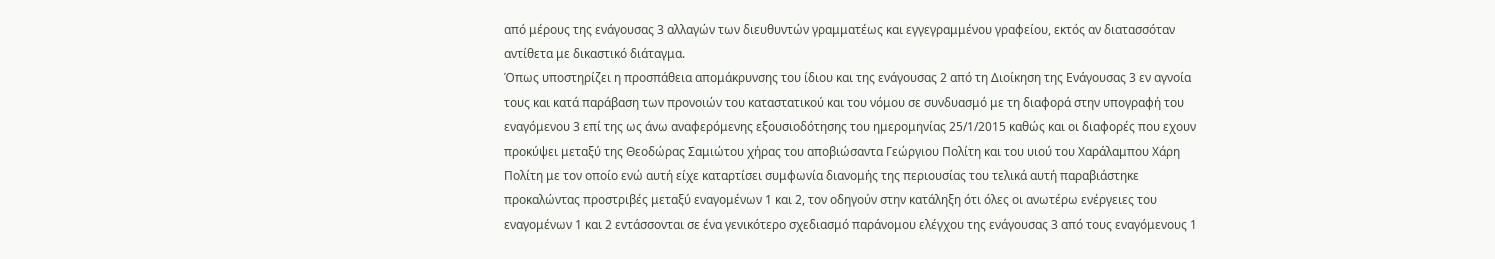από μέρους της ενάγουσας 3 αλλαγών των διευθυντών γραμματέως και εγγεγραμμένου γραφείου, εκτός αν διατασσόταν αντίθετα με δικαστικό διάταγμα.
Όπως υποστηρίζει η προσπάθεια απομάκρυνσης του ίδιου και της ενάγουσας 2 από τη Διοίκηση της Ενάγουσας 3 εν αγνοία τους και κατά παράβαση των προνοιών του καταστατικού και του νόμου σε συνδυασμό με τη διαφορά στην υπογραφή του εναγόμενου 3 επί της ως άνω αναφερόμενης εξουσιοδότησης του ημερομηνίας 25/1/2015 καθώς και οι διαφορές που εχουν προκύψει μεταξύ της Θεοδώρας Σαμιώτου χήρας του αποβιώσαντα Γεώργιου Πολίτη και του υιού του Χαράλαμπου Χάρη Πολίτη με τον οποίο ενώ αυτή είχε καταρτίσει συμφωνία διανομής της περιουσίας του τελικά αυτή παραβιάστηκε προκαλώντας προστριβές μεταξύ εναγομένων 1 και 2, τον οδηγούν στην κατάληξη ότι όλες οι ανωτέρω ενέργειες του εναγομένων 1 και 2 εντάσσονται σε ένα γενικότερο σχεδιασμό παράνομου ελέγχου της ενάγουσας 3 από τους εναγόμενους 1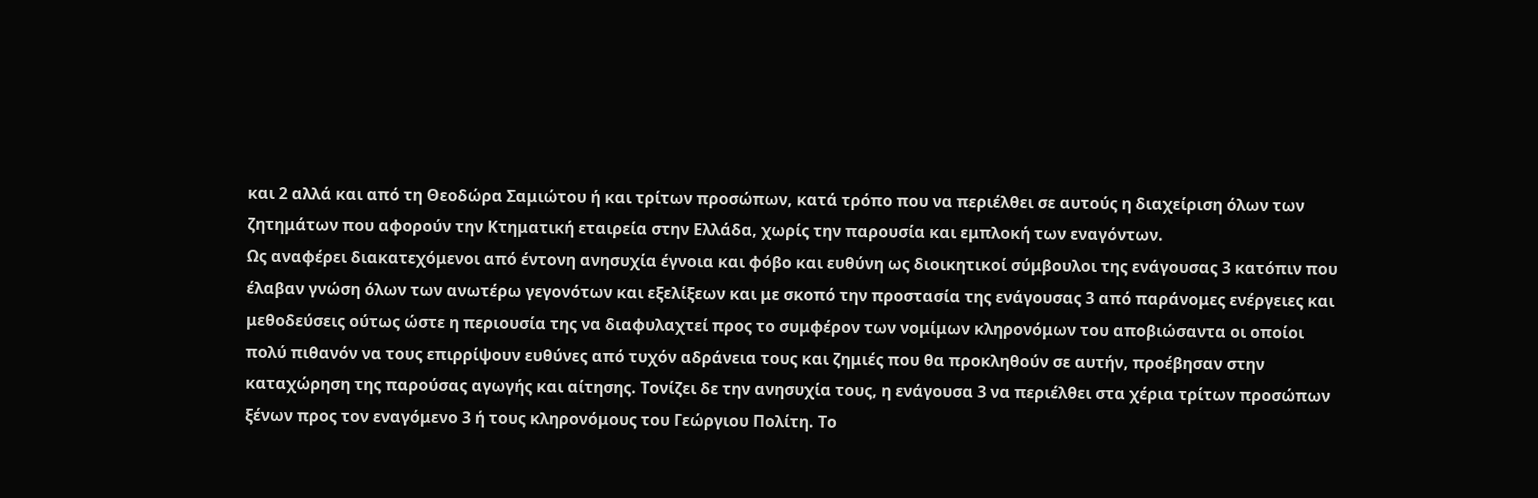και 2 αλλά και από τη Θεοδώρα Σαμιώτου ή και τρίτων προσώπων, κατά τρόπο που να περιέλθει σε αυτούς η διαχείριση όλων των ζητημάτων που αφορούν την Κτηματική εταιρεία στην Ελλάδα, χωρίς την παρουσία και εμπλοκή των εναγόντων.
Ως αναφέρει διακατεχόμενοι από έντονη ανησυχία έγνοια και φόβο και ευθύνη ως διοικητικοί σύμβουλοι της ενάγουσας 3 κατόπιν που έλαβαν γνώση όλων των ανωτέρω γεγονότων και εξελίξεων και με σκοπό την προστασία της ενάγουσας 3 από παράνομες ενέργειες και μεθοδεύσεις ούτως ώστε η περιουσία της να διαφυλαχτεί προς το συμφέρον των νομίμων κληρονόμων του αποβιώσαντα οι οποίοι πολύ πιθανόν να τους επιρρίψουν ευθύνες από τυχόν αδράνεια τους και ζημιές που θα προκληθούν σε αυτήν, προέβησαν στην καταχώρηση της παρούσας αγωγής και αίτησης. Τονίζει δε την ανησυχία τους, η ενάγουσα 3 να περιέλθει στα χέρια τρίτων προσώπων ξένων προς τον εναγόμενο 3 ή τους κληρονόμους του Γεώργιου Πολίτη. Το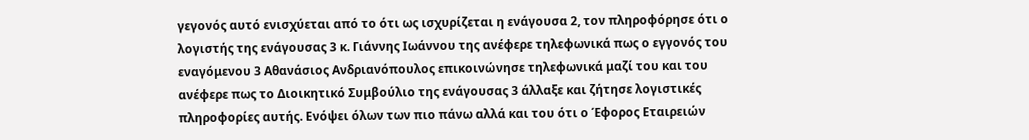γεγονός αυτό ενισχύεται από το ότι ως ισχυρίζεται η ενάγουσα 2, τον πληροφόρησε ότι ο λογιστής της ενάγουσας 3 κ. Γιάννης Ιωάννου της ανέφερε τηλεφωνικά πως ο εγγονός του εναγόμενου 3 Αθανάσιος Ανδριανόπουλος επικοινώνησε τηλεφωνικά μαζί του και του ανέφερε πως το Διοικητικό Συμβούλιο της ενάγουσας 3 άλλαξε και ζήτησε λογιστικές πληροφορίες αυτής. Ενόψει όλων των πιο πάνω αλλά και του ότι ο Έφορος Εταιρειών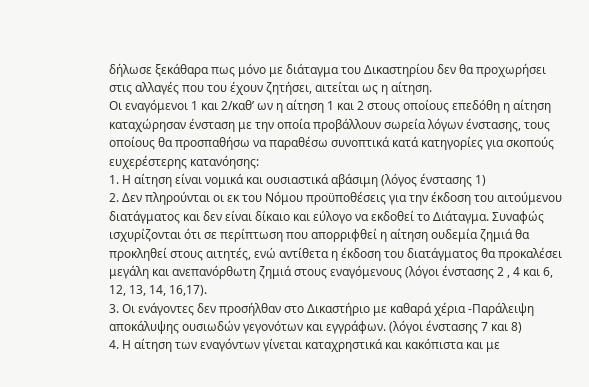δήλωσε ξεκάθαρα πως μόνο με διάταγμα του Δικαστηρίου δεν θα προχωρήσει στις αλλαγές που του έχουν ζητήσει, αιτείται ως η αίτηση.
Οι εναγόμενοι 1 και 2/καθ’ ων η αίτηση 1 και 2 στους οποίους επεδόθη η αίτηση καταχώρησαν ένσταση με την οποία προβάλλουν σωρεία λόγων ένστασης, τους οποίους θα προσπαθήσω να παραθέσω συνοπτικά κατά κατηγορίες για σκοπούς ευχερέστερης κατανόησης:
1. Η αίτηση είναι νομικά και ουσιαστικά αβάσιμη (λόγος ένστασης 1)
2. Δεν πληρούνται οι εκ του Νόμου προϋποθέσεις για την έκδοση του αιτούμενου διατάγματος και δεν είναι δίκαιο και εύλογο να εκδοθεί το Διάταγμα. Συναφώς ισχυρίζονται ότι σε περίπτωση που απορριφθεί η αίτηση ουδεμία ζημιά θα προκληθεί στους αιτητές, ενώ αντίθετα η έκδοση του διατάγματος θα προκαλέσει μεγάλη και ανεπανόρθωτη ζημιά στους εναγόμενους (λόγοι ένστασης 2 , 4 και 6, 12, 13, 14, 16,17).
3. Οι ενάγοντες δεν προσήλθαν στο Δικαστήριο με καθαρά χέρια -Παράλειψη αποκάλυψης ουσιωδών γεγονότων και εγγράφων. (λόγοι ένστασης 7 και 8)
4. Η αίτηση των εναγόντων γίνεται καταχρηστικά και κακόπιστα και με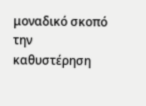μοναδικό σκοπό την καθυστέρηση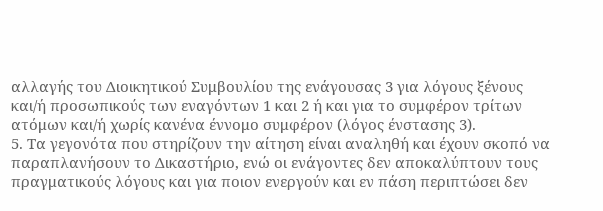αλλαγής του Διοικητικού Συμβουλίου της ενάγουσας 3 για λόγους ξένους και/ή προσωπικούς των εναγόντων 1 και 2 ή και για το συμφέρον τρίτων ατόμων και/ή χωρίς κανένα έννομο συμφέρον (λόγος ένστασης 3).
5. Τα γεγονότα που στηρίζουν την αίτηση είναι αναληθή και έχουν σκοπό να παραπλανήσουν το Δικαστήριο, ενώ οι ενάγοντες δεν αποκαλύπτουν τους πραγματικούς λόγους και για ποιον ενεργούν και εν πάση περιπτώσει δεν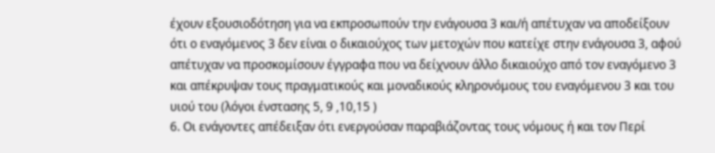έχουν εξουσιοδότηση για να εκπροσωπούν την ενάγουσα 3 και/ή απέτυχαν να αποδείξουν ότι ο εναγόμενος 3 δεν είναι ο δικαιούχος των μετοχών που κατείχε στην ενάγουσα 3, αφού απέτυχαν να προσκομίσουν έγγραφα που να δείχνουν άλλο δικαιούχο από τον εναγόμενο 3 και απέκρυψαν τους πραγματικούς και μοναδικούς κληρονόμους του εναγόμενου 3 και του υιού του (λόγοι ένστασης 5, 9 ,10,15 )
6. Οι ενάγοντες απέδειξαν ότι ενεργούσαν παραβιάζοντας τους νόμους ή και τον Περί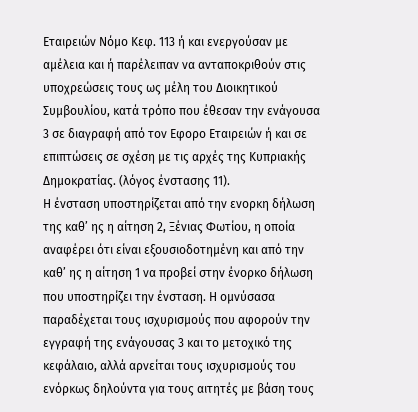Εταιρειών Νόμο Κεφ. 113 ή και ενεργούσαν με αμέλεια και ή παρέλειπαν να ανταποκριθούν στις υποχρεώσεις τους ως μέλη του Διοικητικού Συμβουλίου, κατά τρόπο που έθεσαν την ενάγουσα 3 σε διαγραφή από τον Εφορο Εταιρειών ή και σε επιπτώσεις σε σχέση με τις αρχές της Κυπριακής Δημοκρατίας. (λόγος ένστασης 11).
Η ένσταση υποστηρίζεται από την ενορκη δήλωση της καθ’ ης η αίτηση 2, Ξένιας Φωτίου, η οποία αναφέρει ότι είναι εξουσιοδοτημένη και από την καθ’ ης η αίτηση 1 να προβεί στην ένορκο δήλωση που υποστηρίζει την ένσταση. Η ομνύσασα παραδέχεται τους ισχυρισμούς που αφορούν την εγγραφή της ενάγουσας 3 και το μετοχικό της κεφάλαιο, αλλά αρνείται τους ισχυρισμούς του ενόρκως δηλούντα για τους αιτητές με βάση τους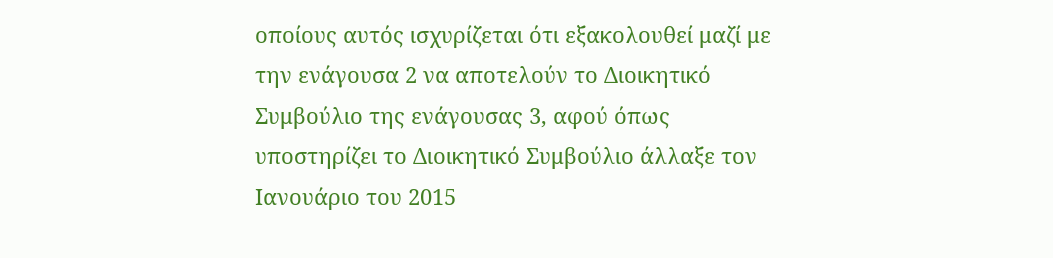οποίους αυτός ισχυρίζεται ότι εξακολουθεί μαζί με την ενάγουσα 2 να αποτελούν το Διοικητικό Συμβούλιο της ενάγουσας 3, αφού όπως υποστηρίζει το Διοικητικό Συμβούλιο άλλαξε τον Ιανουάριο του 2015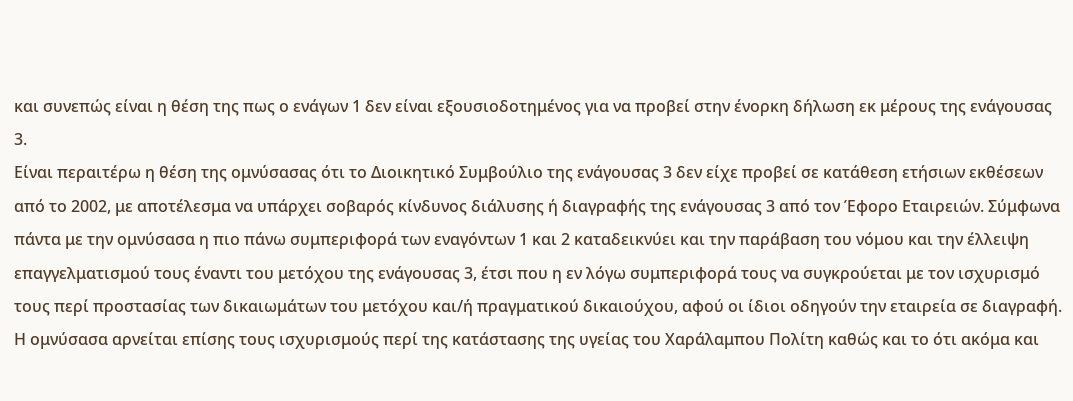και συνεπώς είναι η θέση της πως ο ενάγων 1 δεν είναι εξουσιοδοτημένος για να προβεί στην ένορκη δήλωση εκ μέρους της ενάγουσας 3.
Είναι περαιτέρω η θέση της ομνύσασας ότι το Διοικητικό Συμβούλιο της ενάγουσας 3 δεν είχε προβεί σε κατάθεση ετήσιων εκθέσεων από το 2002, με αποτέλεσμα να υπάρχει σοβαρός κίνδυνος διάλυσης ή διαγραφής της ενάγουσας 3 από τον Έφορο Εταιρειών. Σύμφωνα πάντα με την ομνύσασα η πιο πάνω συμπεριφορά των εναγόντων 1 και 2 καταδεικνύει και την παράβαση του νόμου και την έλλειψη επαγγελματισμού τους έναντι του μετόχου της ενάγουσας 3, έτσι που η εν λόγω συμπεριφορά τους να συγκρούεται με τον ισχυρισμό τους περί προστασίας των δικαιωμάτων του μετόχου και/ή πραγματικού δικαιούχου, αφού οι ίδιοι οδηγούν την εταιρεία σε διαγραφή.
Η ομνύσασα αρνείται επίσης τους ισχυρισμούς περί της κατάστασης της υγείας του Χαράλαμπου Πολίτη καθώς και το ότι ακόμα και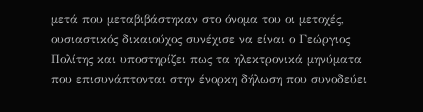μετά που μεταβιβάστηκαν στο όνομα του οι μετοχές, ουσιαστικός δικαιούχος συνέχισε να είναι ο Γεώργιος Πολίτης και υποστηρίζει πως τα ηλεκτρονικά μηνύματα που επισυνάπτονται στην ένορκη δήλωση που συνοδεύει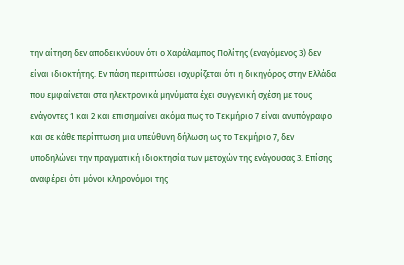την αίτηση δεν αποδεικνύουν ότι ο Χαράλαμπος Πολίτης (εναγόμενος 3) δεν είναι ιδιοκτήτης. Εν πάση περιπτώσει ισχυρίζεται ότι η δικηγόρος στην Ελλάδα που εμφαίνεται στα ηλεκτρονικά μηνύματα έχει συγγενική σχέση με τους ενάγοντες 1 και 2 και επισημαίνει ακόμα πως το Τεκμήριο 7 είναι ανυπόγραφο και σε κάθε περίπτωση μια υπεύθυνη δήλωση ως το Τεκμήριο 7, δεν υποδηλώνει την πραγματική ιδιοκτησία των μετοχών της ενάγουσας 3. Επίσης αναφέρει ότι μόνοι κληρονόμοι της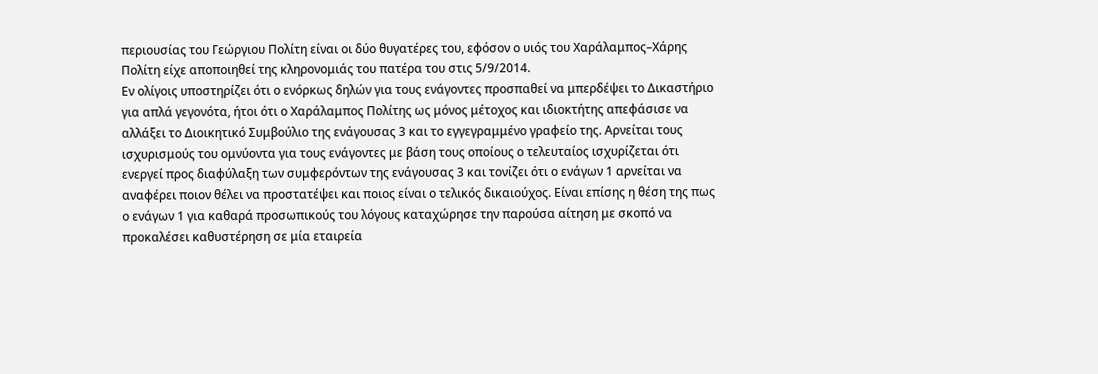περιουσίας του Γεώργιου Πολίτη είναι οι δύο θυγατέρες του, εφόσον ο υιός του Χαράλαμπος–Χάρης Πολίτη είχε αποποιηθεί της κληρονομιάς του πατέρα του στις 5/9/2014.
Εν ολίγοις υποστηρίζει ότι ο ενόρκως δηλών για τους ενάγοντες προσπαθεί να μπερδέψει το Δικαστήριο για απλά γεγονότα, ήτοι ότι ο Χαράλαμπος Πολίτης ως μόνος μέτοχος και ιδιοκτήτης απεφάσισε να αλλάξει το Διοικητικό Συμβούλιο της ενάγουσας 3 και το εγγεγραμμένο γραφείο της. Αρνείται τους ισχυρισμούς του ομνύοντα για τους ενάγοντες με βάση τους οποίους ο τελευταίος ισχυρίζεται ότι ενεργεί προς διαφύλαξη των συμφερόντων της ενάγουσας 3 και τονίζει ότι ο ενάγων 1 αρνείται να αναφέρει ποιον θέλει να προστατέψει και ποιος είναι ο τελικός δικαιούχος. Είναι επίσης η θέση της πως ο ενάγων 1 για καθαρά προσωπικούς του λόγους καταχώρησε την παρούσα αίτηση με σκοπό να προκαλέσει καθυστέρηση σε μία εταιρεία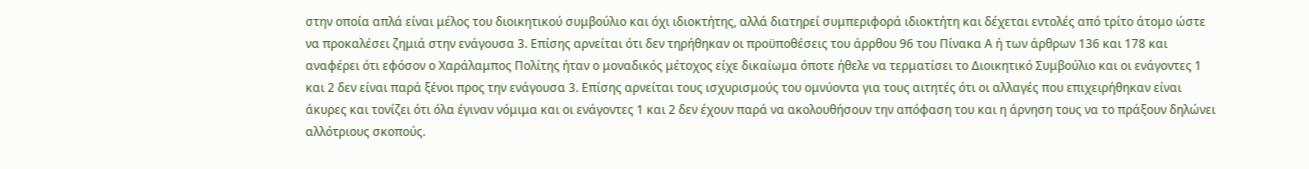στην οποία απλά είναι μέλος του διοικητικού συμβούλιο και όχι ιδιοκτήτης, αλλά διατηρεί συμπεριφορά ιδιοκτήτη και δέχεται εντολές από τρίτο άτομο ώστε να προκαλέσει ζημιά στην ενάγουσα 3. Επίσης αρνείται ότι δεν τηρήθηκαν οι προϋποθέσεις του άρρθου 96 του Πίνακα Α ή των άρθρων 136 και 178 και αναφέρει ότι εφόσον ο Χαράλαμπος Πολίτης ήταν ο μοναδικός μέτοχος είχε δικαίωμα όποτε ήθελε να τερματίσει το Διοικητικό Συμβούλιο και οι ενάγοντες 1 και 2 δεν είναι παρά ξένοι προς την ενάγουσα 3. Επίσης αρνείται τους ισχυρισμούς του ομνύοντα για τους αιτητές ότι οι αλλαγές που επιχειρήθηκαν είναι άκυρες και τονίζει ότι όλα έγιναν νόμιμα και οι ενάγοντες 1 και 2 δεν έχουν παρά να ακολουθήσουν την απόφαση του και η άρνηση τους να το πράξουν δηλώνει αλλότριους σκοπούς.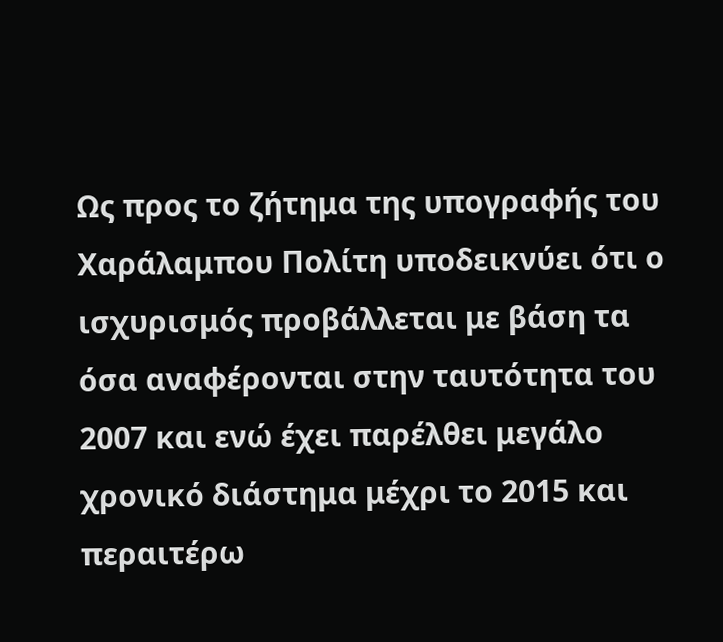Ως προς το ζήτημα της υπογραφής του Χαράλαμπου Πολίτη υποδεικνύει ότι ο ισχυρισμός προβάλλεται με βάση τα όσα αναφέρονται στην ταυτότητα του 2007 και ενώ έχει παρέλθει μεγάλο χρονικό διάστημα μέχρι το 2015 και περαιτέρω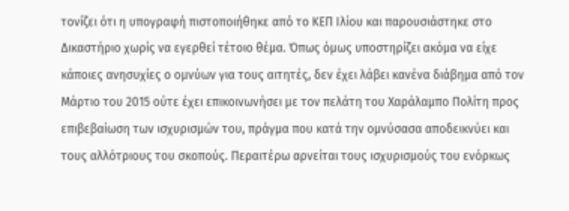τονίζει ότι η υπογραφή πιστοποιήθηκε από το ΚΕΠ Ιλίου και παρουσιάστηκε στο Δικαστήριο χωρίς να εγερθεί τέτοιο θέμα. Όπως όμως υποστηρίζει ακόμα να είχε κάποιες ανησυχίες ο ομνύων για τους αιτητές, δεν έχει λάβει κανένα διάβημα από τον Μάρτιο του 2015 ούτε έχει επικοινωνήσει με τον πελάτη του Χαράλαμπο Πολίτη προς επιβεβαίωση των ισχυρισμών του, πράγμα που κατά την ομνύσασα αποδεικνύει και τους αλλότριους του σκοπούς. Περαιτέρω αρνείται τους ισχυρισμούς του ενόρκως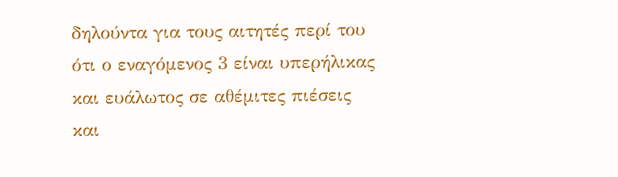δηλούντα για τους αιτητές περί του ότι ο εναγόμενος 3 είναι υπερήλικας και ευάλωτος σε αθέμιτες πιέσεις και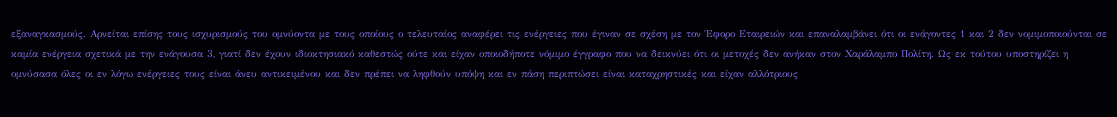εξαναγκασμούς. Αρνείται επίσης τους ισχυρισμούς του ομνύοντα με τους οποίους ο τελευταίος αναφέρει τις ενέργειες που έγιναν σε σχέση με τον Έφορο Εταιρειών και επαναλαμβάνει ότι οι ενάγοντες 1 και 2 δεν νομιμοποιούνται σε καμία ενέργεια σχετικά με την ενάγουσα 3, γιατί δεν έχουν ιδιοκτησιακό καθεστώς ούτε και είχαν οποιοδήποτε νόμιμο έγγραφο που να δεικνύει ότι οι μετοχές δεν ανήκαν στον Χαράλαμπο Πολίτη. Ως εκ τούτου υποστηρίζει η ομνύσασα όλες οι εν λόγω ενέργειες τους είναι άνευ αντικειμένου και δεν πρέπει να ληφθούν υπόψη και εν πάση περιπτώσει είναι καταχρηστικές και είχαν αλλότριους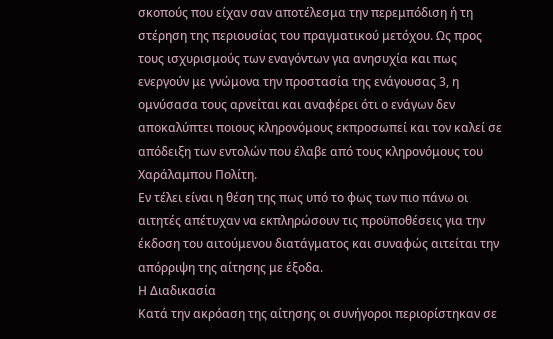σκοπούς που είχαν σαν αποτέλεσμα την περεμπόδιση ή τη στέρηση της περιουσίας του πραγματικού μετόχου. Ως προς τους ισχυρισμούς των εναγόντων για ανησυχία και πως ενεργούν με γνώμονα την προστασία της ενάγουσας 3, η ομνύσασα τους αρνείται και αναφέρει ότι ο ενάγων δεν αποκαλύπτει ποιους κληρονόμους εκπροσωπεί και τον καλεί σε απόδειξη των εντολών που έλαβε από τους κληρονόμους του Χαράλαμπου Πολίτη.
Εν τέλει είναι η θέση της πως υπό το φως των πιο πάνω οι αιτητές απέτυχαν να εκπληρώσουν τις προϋποθέσεις για την έκδοση του αιτούμενου διατάγματος και συναφώς αιτείται την απόρριψη της αίτησης με έξοδα.
Η Διαδικασία
Κατά την ακρόαση της αίτησης οι συνήγοροι περιορίστηκαν σε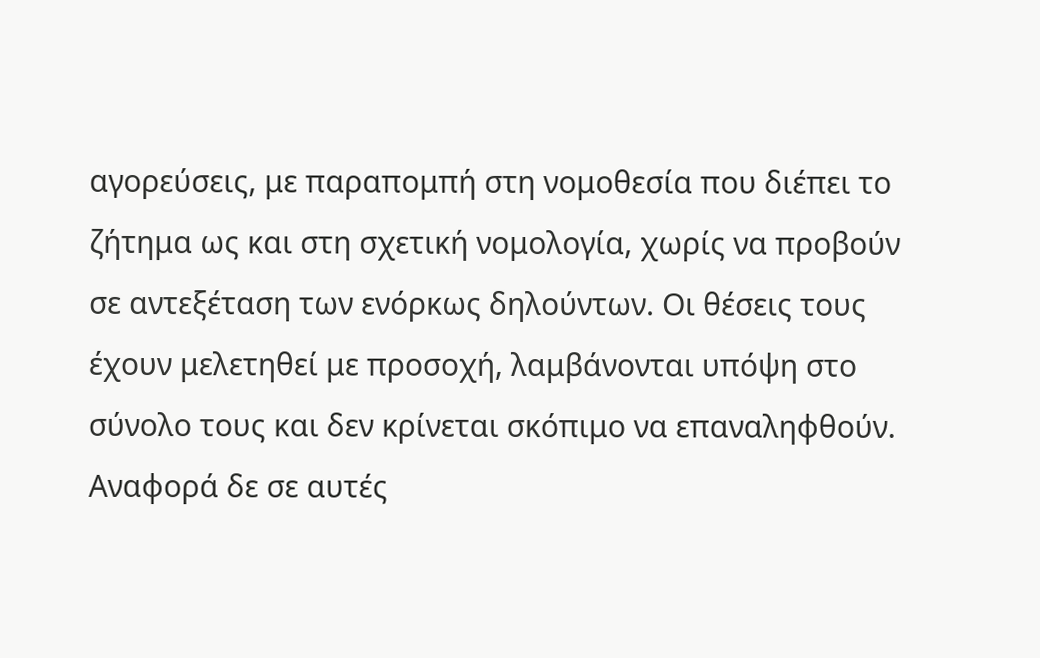αγορεύσεις, με παραπομπή στη νομοθεσία που διέπει το ζήτημα ως και στη σχετική νομολογία, χωρίς να προβούν σε αντεξέταση των ενόρκως δηλούντων. Οι θέσεις τους έχουν μελετηθεί με προσοχή, λαμβάνονται υπόψη στο σύνολο τους και δεν κρίνεται σκόπιμο να επαναληφθούν. Αναφορά δε σε αυτές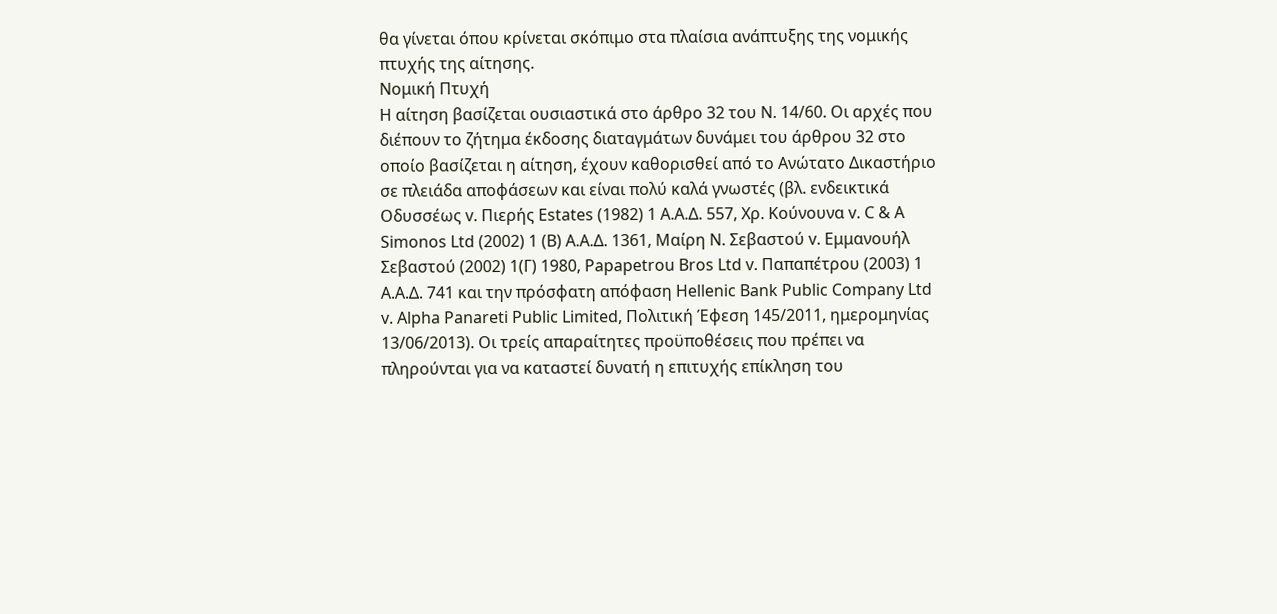θα γίνεται όπου κρίνεται σκόπιμο στα πλαίσια ανάπτυξης της νομικής πτυχής της αίτησης.
Νομική Πτυχή
Η αίτηση βασίζεται ουσιαστικά στο άρθρο 32 του Ν. 14/60. Οι αρχές που διέπουν το ζήτημα έκδοσης διαταγμάτων δυνάμει του άρθρου 32 στο οποίο βασίζεται η αίτηση, έχουν καθορισθεί από το Ανώτατο Δικαστήριο σε πλειάδα αποφάσεων και είναι πολύ καλά γνωστές (βλ. ενδεικτικά Οδυσσέως v. Πιερής Estates (1982) 1 A.A.Δ. 557, Χρ. Κούνουνα v. C & A Simonos Ltd (2002) 1 (B) A.A.Δ. 1361, Μαίρη Ν. Σεβαστού v. Εμμανουήλ Σεβαστού (2002) 1(Γ) 1980, Papapetrou Bros Ltd v. Παπαπέτρου (2003) 1 Α.Α.Δ. 741 και την πρόσφατη απόφαση Hellenic Bank Public Company Ltd v. Alpha Panareti Public Limited, Πολιτική Έφεση 145/2011, ημερομηνίας 13/06/2013). Οι τρείς απαραίτητες προϋποθέσεις που πρέπει να πληρούνται για να καταστεί δυνατή η επιτυχής επίκληση του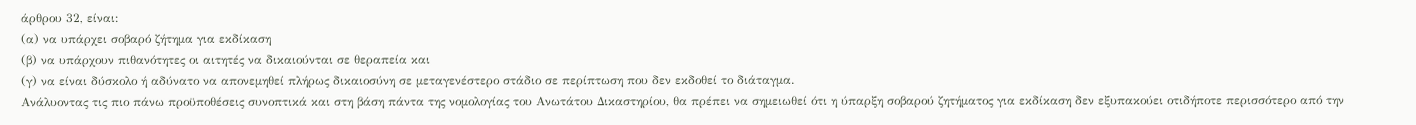άρθρου 32, είναι:
(α) να υπάρχει σοβαρό ζήτημα για εκδίκαση
(β) να υπάρχουν πιθανότητες οι αιτητές να δικαιούνται σε θεραπεία και
(γ) να είναι δύσκολο ή αδύνατο να απονεμηθεί πλήρως δικαιοσύνη σε μεταγενέστερο στάδιο σε περίπτωση που δεν εκδοθεί το διάταγμα.
Ανάλυοντας τις πιο πάνω προϋποθέσεις συνοπτικά και στη βάση πάντα της νομολογίας του Ανωτάτου Δικαστηρίου, θα πρέπει να σημειωθεί ότι η ύπαρξη σοβαρού ζητήματος για εκδίκαση δεν εξυπακούει οτιδήποτε περισσότερο από την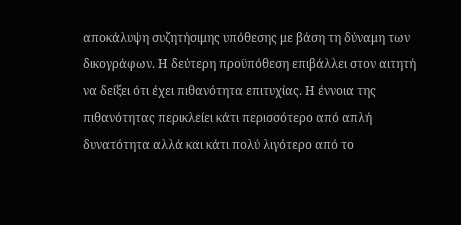αποκάλυψη συζητήσιμης υπόθεσης με βάση τη δύναμη των δικογράφων. Η δεύτερη προϋπόθεση επιβάλλει στον αιτητή να δείξει ότι έχει πιθανότητα επιτυχίας. Η έννοια της πιθανότητας περικλείει κάτι περισσότερο από απλή δυνατότητα αλλά και κάτι πολύ λιγότερο από το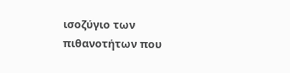ισοζύγιο των πιθανοτήτων που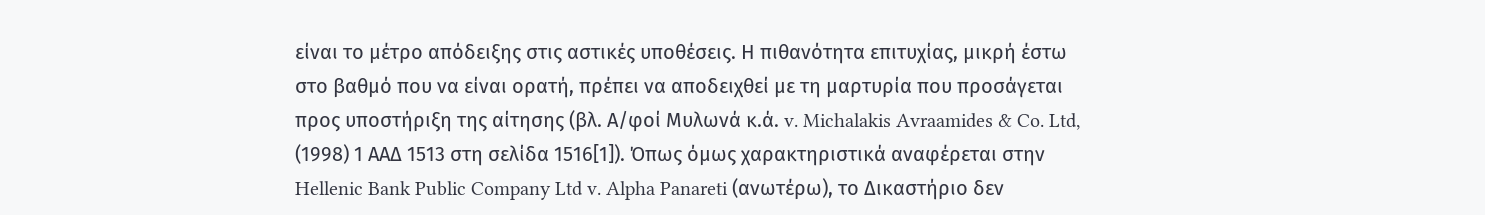είναι το μέτρο απόδειξης στις αστικές υποθέσεις. Η πιθανότητα επιτυχίας, μικρή έστω στο βαθμό που να είναι ορατή, πρέπει να αποδειχθεί με τη μαρτυρία που προσάγεται προς υποστήριξη της αίτησης (βλ. Α/φοί Μυλωνά κ.ά. v. Michalakis Avraamides & Co. Ltd, (1998) 1 ΑΑΔ 1513 στη σελίδα 1516[1]). Όπως όμως χαρακτηριστικά αναφέρεται στην Hellenic Bank Public Company Ltd v. Alpha Panareti (ανωτέρω), το Δικαστήριο δεν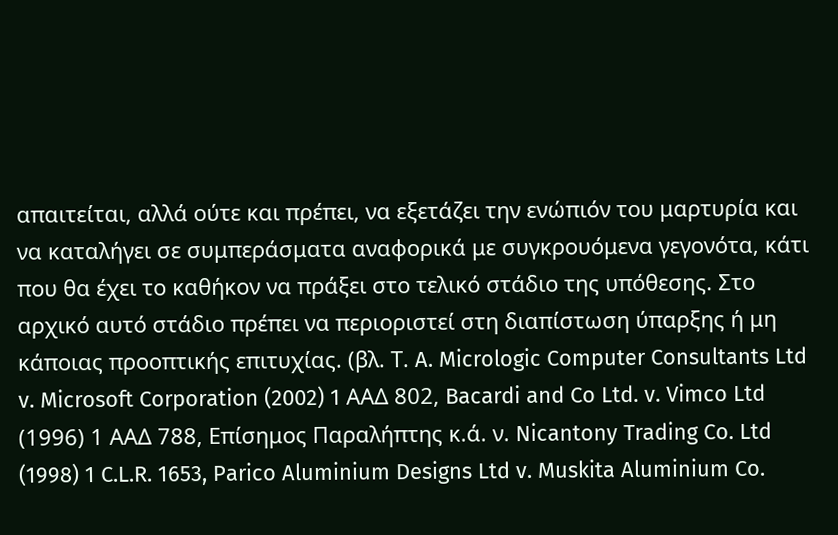απαιτείται, αλλά ούτε και πρέπει, να εξετάζει την ενώπιόν του μαρτυρία και να καταλήγει σε συμπεράσματα αναφορικά με συγκρουόμενα γεγονότα, κάτι που θα έχει το καθήκον να πράξει στο τελικό στάδιο της υπόθεσης. Στο αρχικό αυτό στάδιο πρέπει να περιοριστεί στη διαπίστωση ύπαρξης ή μη κάποιας προοπτικής επιτυχίας. (βλ. Τ. A. Micrologic Computer Consultants Ltd v. Microsoft Corporation (2002) 1 ΑΑΔ 802, Bacardi and Co Ltd. v. Vimco Ltd (1996) 1 ΑΑΔ 788, Επίσημος Παραλήπτης κ.ά. ν. Nicantony Trading Co. Ltd (1998) 1 C.L.R. 1653, Parico Aluminium Designs Ltd v. Muskita Aluminium Co.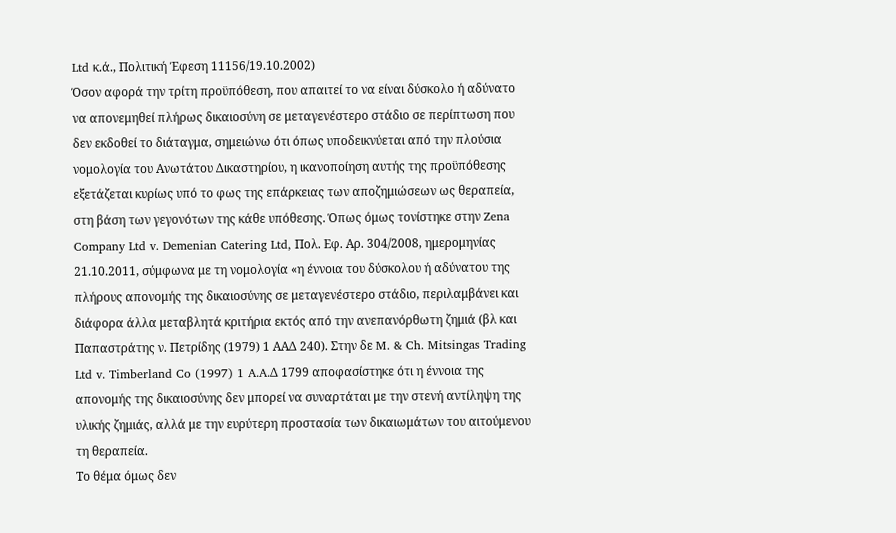Ltd κ.ά., Πολιτική Έφεση 11156/19.10.2002)
Όσον αφορά την τρίτη προϋπόθεση, που απαιτεί το να είναι δύσκολο ή αδύνατο να απονεμηθεί πλήρως δικαιοσύνη σε μεταγενέστερο στάδιο σε περίπτωση που δεν εκδοθεί το διάταγμα, σημειώνω ότι όπως υποδεικνύεται από την πλούσια νομολογία του Ανωτάτου Δικαστηρίου, η ικανοποίηση αυτής της προϋπόθεσης εξετάζεται κυρίως υπό το φως της επάρκειας των αποζημιώσεων ως θεραπεία, στη βάση των γεγονότων της κάθε υπόθεσης. Όπως όμως τονίστηκε στην Zena Company Ltd v. Demenian Catering Ltd, Πολ. Εφ. Αρ. 304/2008, ημερομηνίας 21.10.2011, σύμφωνα με τη νομολογία «η έννοια του δύσκολου ή αδύνατου της πλήρους απονομής της δικαιοσύνης σε μεταγενέστερο στάδιο, περιλαμβάνει και διάφορα άλλα μεταβλητά κριτήρια εκτός από την ανεπανόρθωτη ζημιά (βλ και Παπαστράτης ν. Πετρίδης (1979) 1 ΑΑΔ 240). Στην δε M. & Ch. Mitsingas Trading Ltd v. Timberland Co (1997) 1 A.A.Δ 1799 αποφασίστηκε ότι η έννοια της απονομής της δικαιοσύνης δεν μπορεί να συναρτάται με την στενή αντίληψη της υλικής ζημιάς, αλλά με την ευρύτερη προστασία των δικαιωμάτων του αιτούμενου τη θεραπεία.
Το θέμα όμως δεν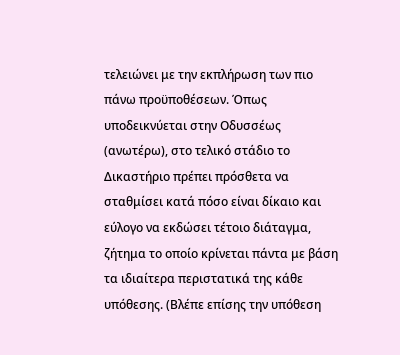τελειώνει με την εκπλήρωση των πιο πάνω προϋποθέσεων. Όπως υποδεικνύεται στην Οδυσσέως (ανωτέρω), στο τελικό στάδιο το Δικαστήριο πρέπει πρόσθετα να σταθμίσει κατά πόσο είναι δίκαιο και εύλογο να εκδώσει τέτοιο διάταγμα, ζήτημα το οποίο κρίνεται πάντα με βάση τα ιδιαίτερα περιστατικά της κάθε υπόθεσης. (Βλέπε επίσης την υπόθεση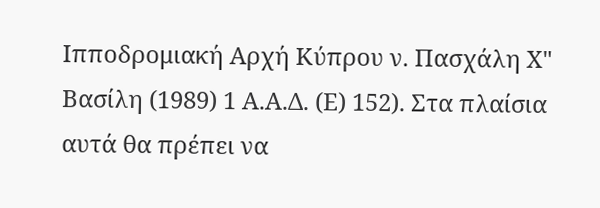Ιπποδρομιακή Αρχή Κύπρου ν. Πασχάλη Χ" Βασίλη (1989) 1 Α.Α.Δ. (Ε) 152). Στα πλαίσια αυτά θα πρέπει να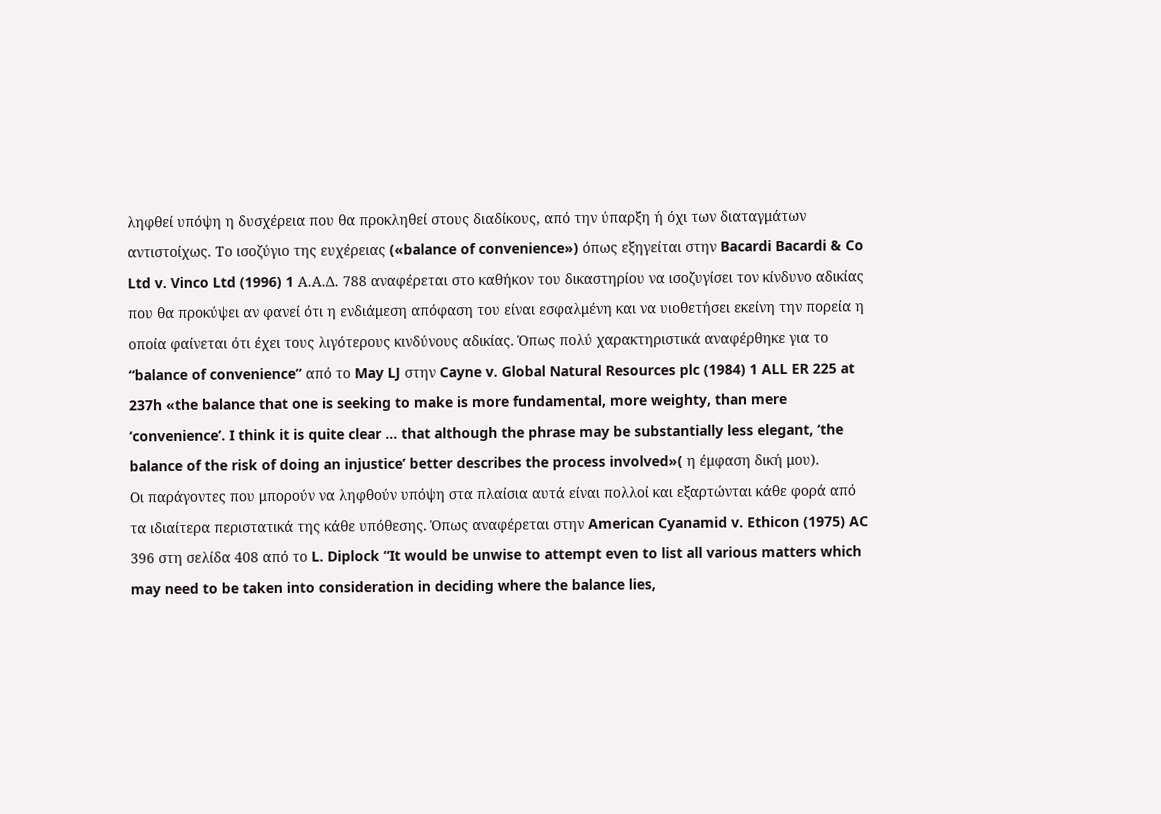ληφθεί υπόψη η δυσχέρεια που θα προκληθεί στους διαδίκους, από την ύπαρξη ή όχι των διαταγμάτων αντιστοίχως. Το ισοζύγιο της ευχέρειας («balance of convenience») όπως εξηγείται στην Bacardi Bacardi & Co Ltd v. Vinco Ltd (1996) 1 Α.Α.Δ. 788 αναφέρεται στο καθήκον του δικαστηρίου να ισοζυγίσει τον κίνδυνο αδικίας που θα προκύψει αν φανεί ότι η ενδιάμεση απόφαση του είναι εσφαλμένη και να υιοθετήσει εκείνη την πορεία η οποία φαίνεται ότι έχει τους λιγότερους κινδύνους αδικίας. Όπως πολύ χαρακτηριστικά αναφέρθηκε για το “balance of convenience” από το May LJ στην Cayne v. Global Natural Resources plc (1984) 1 ALL ER 225 at 237h «the balance that one is seeking to make is more fundamental, more weighty, than mere ‘convenience’. I think it is quite clear … that although the phrase may be substantially less elegant, ‘the balance of the risk of doing an injustice’ better describes the process involved»( η έμφαση δική μου).
Οι παράγοντες που μπορούν να ληφθούν υπόψη στα πλαίσια αυτά είναι πολλοί και εξαρτώνται κάθε φορά από τα ιδιαίτερα περιστατικά της κάθε υπόθεσης. Όπως αναφέρεται στην American Cyanamid v. Ethicon (1975) AC 396 στη σελίδα 408 από το L. Diplock “It would be unwise to attempt even to list all various matters which may need to be taken into consideration in deciding where the balance lies,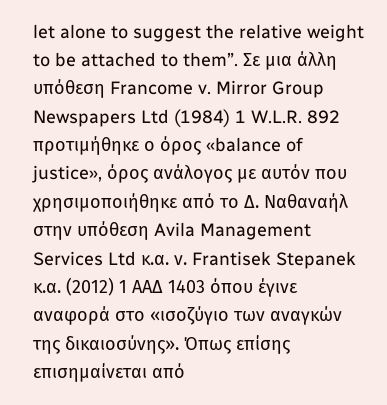let alone to suggest the relative weight to be attached to them”. Σε μια άλλη υπόθεση Francome v. Mirror Group Newspapers Ltd (1984) 1 W.L.R. 892 προτιμήθηκε ο όρος «balance of justice», όρος ανάλογος με αυτόν που χρησιμοποιήθηκε από το Δ. Ναθαναήλ στην υπόθεση Avila Management Services Ltd κ.α. ν. Frantisek Stepanek κ.α. (2012) 1 ΑΑΔ 1403 όπου έγινε αναφορά στο «ισοζύγιο των αναγκών της δικαιοσύνης». Όπως επίσης επισημαίνεται από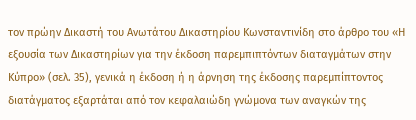τον πρώην Δικαστή του Ανωτάτου Δικαστηρίου Κωνσταντινίδη στο άρθρο του «Η εξουσία των Δικαστηρίων για την έκδοση παρεμπιπτόντων διαταγμάτων στην Κύπρο» (σελ. 35), γενικά η έκδοση ή η άρνηση της έκδοσης παρεμπίπτοντος διατάγματος εξαρτάται από τον κεφαλαιώδη γνώμονα των αναγκών της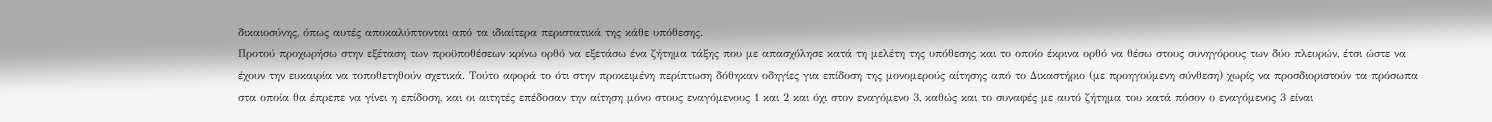δικαιοσύνης, όπως αυτές αποκαλύπτονται από τα ιδιαίτερα περιστατικά της κάθε υπόθεσης.
Προτού προχωρήσω στην εξέταση των προϋποθέσεων κρίνω ορθό να εξετάσω ένα ζήτημα τάξης που με απασχόλησε κατά τη μελέτη της υπόθεσης και το οποίο έκρινα ορθό να θέσω στους συνηγόρους των δύο πλευρών, έτσι ώστε να έχουν την ευκαιρία να τοποθετηθούν σχετικά. Τούτο αφορά το ότι στην προκειμένη περίπτωση δόθηκαν οδηγίες για επίδοση της μονομερούς αίτησης από το Δικαστήριο (με προηγούμενη σύνθεση) χωρίς να προσδιοριστούν τα πρόσωπα στα οποία θα έπρεπε να γίνει η επίδοση, και οι αιτητές επέδοσαν την αίτηση μόνο στους εναγόμενους 1 και 2 και όχι στον εναγόμενο 3, καθώς και το συναφές με αυτό ζήτημα του κατά πόσον ο εναγόμενος 3 είναι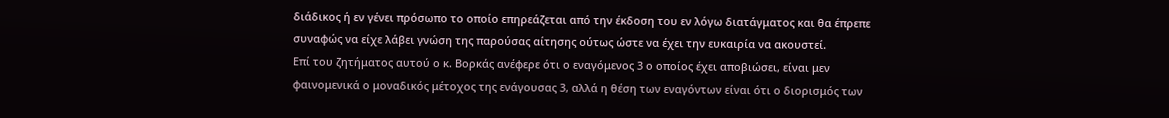διάδικος ή εν γένει πρόσωπο το οποίο επηρεάζεται από την έκδοση του εν λόγω διατάγματος και θα έπρεπε συναφώς να είχε λάβει γνώση της παρούσας αίτησης ούτως ώστε να έχει την ευκαιρία να ακουστεί.
Επί του ζητήματος αυτού ο κ. Βορκάς ανέφερε ότι ο εναγόμενος 3 ο οποίος έχει αποβιώσει, είναι μεν φαινομενικά ο μοναδικός μέτοχος της ενάγουσας 3, αλλά η θέση των εναγόντων είναι ότι ο διορισμός των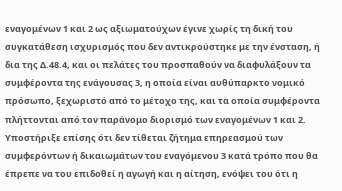εναγομένων 1 και 2 ως αξιωματούχων έγινε χωρίς τη δική του συγκατάθεση ισχυρισμός που δεν αντικρούστηκε με την ένσταση, ή δια της Δ.48.4, και οι πελάτες του προσπαθούν να διαφυλάξουν τα συμφέροντα της ενάγουσας 3, η οποία είναι αυθύπαρκτο νομικό πρόσωπο, ξεχωριστό από το μέτοχο της, και τα οποία συμφέροντα πλήττονται από τον παράνομο διορισμό των εναγομένων 1 και 2. Υποστήριξε επίσης ότι δεν τίθεται ζήτημα επηρεασμού των συμφερόντων ή δικαιωμάτων του εναγόμενου 3 κατά τρόπο που θα έπρεπε να του επιδοθεί η αγωγή και η αίτηση, ενόψει του ότι η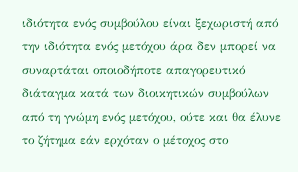ιδιότητα ενός συμβούλου είναι ξεχωριστή από την ιδιότητα ενός μετόχου άρα δεν μπορεί να συναρτάται οποιοδήποτε απαγορευτικό διάταγμα κατά των διοικητικών συμβούλων από τη γνώμη ενός μετόχου, ούτε και θα έλυνε το ζήτημα εάν ερχόταν ο μέτοχος στο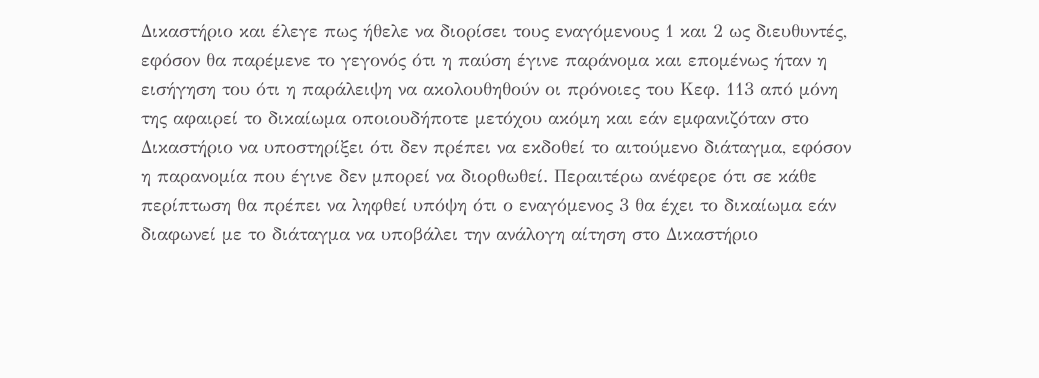Δικαστήριο και έλεγε πως ήθελε να διορίσει τους εναγόμενους 1 και 2 ως διευθυντές, εφόσον θα παρέμενε το γεγονός ότι η παύση έγινε παράνομα και επομένως ήταν η εισήγηση του ότι η παράλειψη να ακολουθηθούν οι πρόνοιες του Κεφ. 113 από μόνη της αφαιρεί το δικαίωμα οποιουδήποτε μετόχου ακόμη και εάν εμφανιζόταν στο Δικαστήριο να υποστηρίξει ότι δεν πρέπει να εκδοθεί το αιτούμενο διάταγμα, εφόσον η παρανομία που έγινε δεν μπορεί να διορθωθεί. Περαιτέρω ανέφερε ότι σε κάθε περίπτωση θα πρέπει να ληφθεί υπόψη ότι ο εναγόμενος 3 θα έχει το δικαίωμα εάν διαφωνεί με το διάταγμα να υποβάλει την ανάλογη αίτηση στο Δικαστήριο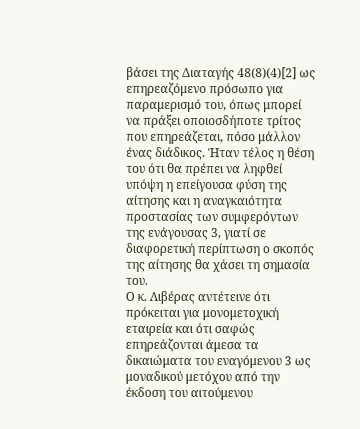βάσει της Διαταγής 48(8)(4)[2] ως επηρεαζόμενο πρόσωπο για παραμερισμό του, όπως μπορεί να πράξει οποιοσδήποτε τρίτος που επηρεάζεται, πόσο μάλλον ένας διάδικος. Ήταν τέλος η θέση του ότι θα πρέπει να ληφθεί υπόψη η επείγουσα φύση της αίτησης και η αναγκαιότητα προστασίας των συμφερόντων της ενάγουσας 3, γιατί σε διαφορετική περίπτωση ο σκοπός της αίτησης θα χάσει τη σημασία του.
Ο κ. Λιβέρας αντέτεινε ότι πρόκειται για μονομετοχική εταιρεία και ότι σαφώς επηρεάζονται άμεσα τα δικαιώματα του εναγόμενου 3 ως μοναδικού μετόχου από την έκδοση του αιτούμενου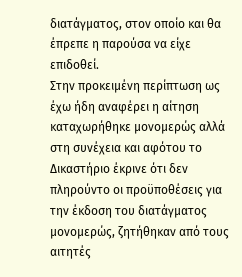διατάγματος, στον οποίο και θα έπρεπε η παρούσα να είχε επιδοθεί.
Στην προκειμένη περίπτωση ως έχω ήδη αναφέρει η αίτηση καταχωρήθηκε μονομερώς αλλά στη συνέχεια και αφότου το Δικαστήριο έκρινε ότι δεν πληρούντο οι προϋποθέσεις για την έκδοση του διατάγματος μονομερώς, ζητήθηκαν από τους αιτητές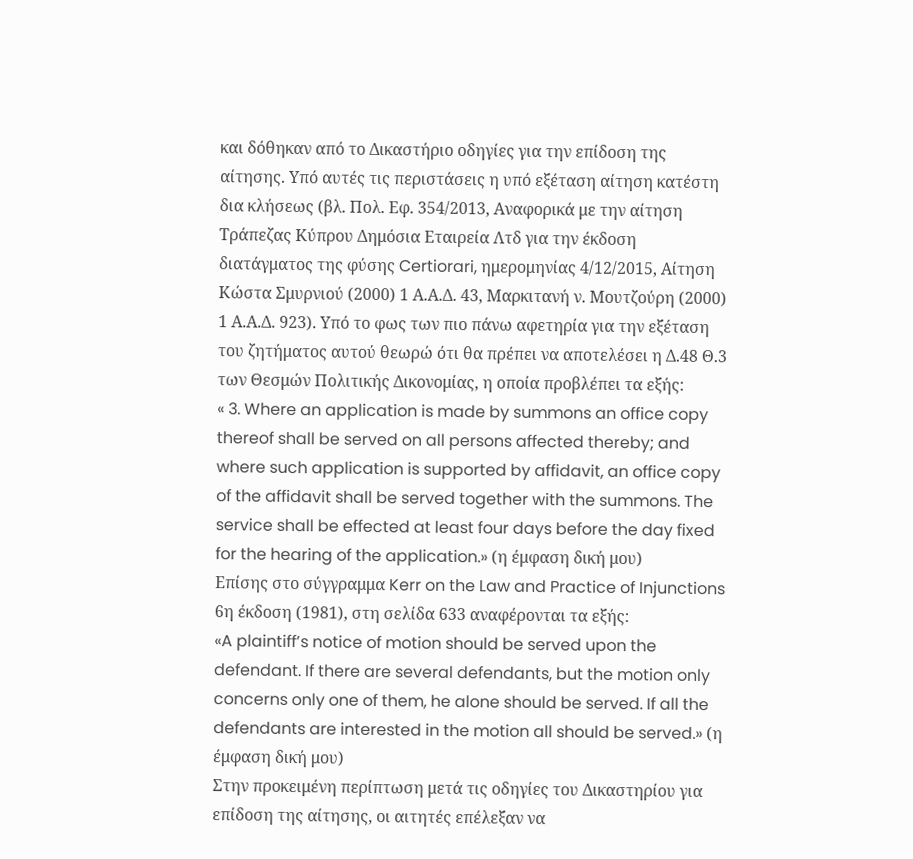και δόθηκαν από το Δικαστήριο οδηγίες για την επίδοση της αίτησης. Υπό αυτές τις περιστάσεις η υπό εξέταση αίτηση κατέστη δια κλήσεως (βλ. Πολ. Εφ. 354/2013, Αναφορικά με την αίτηση Τράπεζας Κύπρου Δημόσια Εταιρεία Λτδ για την έκδοση διατάγματος της φύσης Certiorari, ημερομηνίας 4/12/2015, Αίτηση Κώστα Σμυρνιού (2000) 1 Α.Α.Δ. 43, Μαρκιτανή ν. Μουτζούρη (2000) 1 Α.Α.Δ. 923). Υπό το φως των πιο πάνω αφετηρία για την εξέταση του ζητήματος αυτού θεωρώ ότι θα πρέπει να αποτελέσει η Δ.48 Θ.3 των Θεσμών Πολιτικής Δικονομίας, η οποία προβλέπει τα εξής:
« 3. Where an application is made by summons an office copy thereof shall be served on all persons affected thereby; and where such application is supported by affidavit, an office copy of the affidavit shall be served together with the summons. The service shall be effected at least four days before the day fixed for the hearing of the application.» (η έμφαση δική μου)
Επίσης στο σύγγραμμα Kerr on the Law and Practice of Injunctions 6η έκδοση (1981), στη σελίδα 633 αναφέρονται τα εξής:
«A plaintiff’s notice of motion should be served upon the defendant. If there are several defendants, but the motion only concerns only one of them, he alone should be served. If all the defendants are interested in the motion all should be served.» (η έμφαση δική μου)
Στην προκειμένη περίπτωση μετά τις οδηγίες του Δικαστηρίου για επίδοση της αίτησης, οι αιτητές επέλεξαν να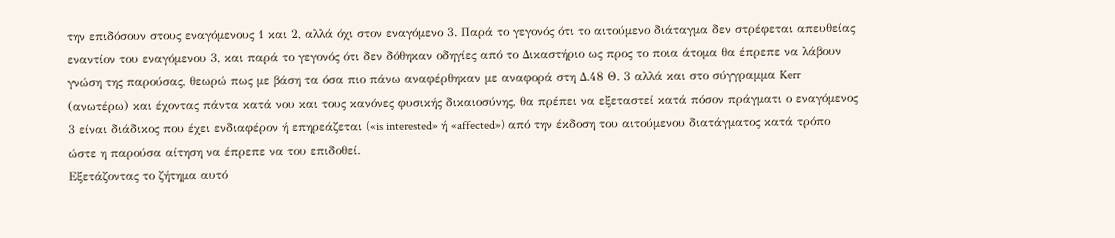την επιδόσουν στους εναγόμενους 1 και 2, αλλά όχι στον εναγόμενο 3. Παρά το γεγονός ότι το αιτούμενο διάταγμα δεν στρέφεται απευθείας εναντίον του εναγόμενου 3, και παρά το γεγονός ότι δεν δόθηκαν οδηγίες από το Δικαστήριο ως προς το ποια άτομα θα έπρεπε να λάβουν γνώση της παρούσας, θεωρώ πως με βάση τα όσα πιο πάνω αναφέρθηκαν με αναφορά στη Δ.48 Θ. 3 αλλά και στο σύγγραμμα Kerr (ανωτέρω) και έχοντας πάντα κατά νου και τους κανόνες φυσικής δικαιοσύνης, θα πρέπει να εξεταστεί κατά πόσον πράγματι ο εναγόμενος 3 είναι διάδικος που έχει ενδιαφέρον ή επηρεάζεται («is interested» ή «affected») από την έκδοση του αιτούμενου διατάγματος κατά τρόπο ώστε η παρούσα αίτηση να έπρεπε να του επιδοθεί.
Εξετάζοντας το ζήτημα αυτό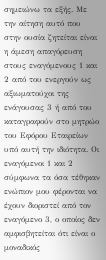σημειώνω τα εξής. Με την αίτηση αυτό που στην ουσία ζητείται είναι η άμεση απαγόρευση στους εναγόμενους 1 και 2 από του ενεργούν ως αξιωματούχοι της ενάγουσας 3 ή από του καταγραφούν στο μητρώο του Εφόρου Εταιρείων υπό αυτή την ιδιότητα. Οι εναγόμενοι 1 και 2 σύμφωνα τα όσα τέθηκαν ενώπιον μου φέρονται να έχουν διοριστεί από τον εναγόμενο 3, ο οποίος δεν αμφισβητείται ότι είναι ο μοναδικός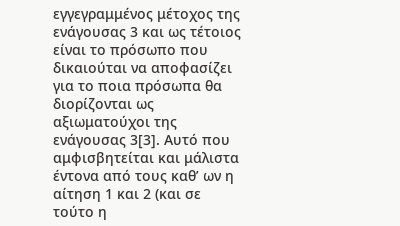εγγεγραμμένος μέτοχος της ενάγουσας 3 και ως τέτοιος είναι το πρόσωπο που δικαιούται να αποφασίζει για το ποια πρόσωπα θα διορίζονται ως αξιωματούχοι της ενάγουσας 3[3]. Αυτό που αμφισβητείται και μάλιστα έντονα από τους καθ’ ων η αίτηση 1 και 2 (και σε τούτο η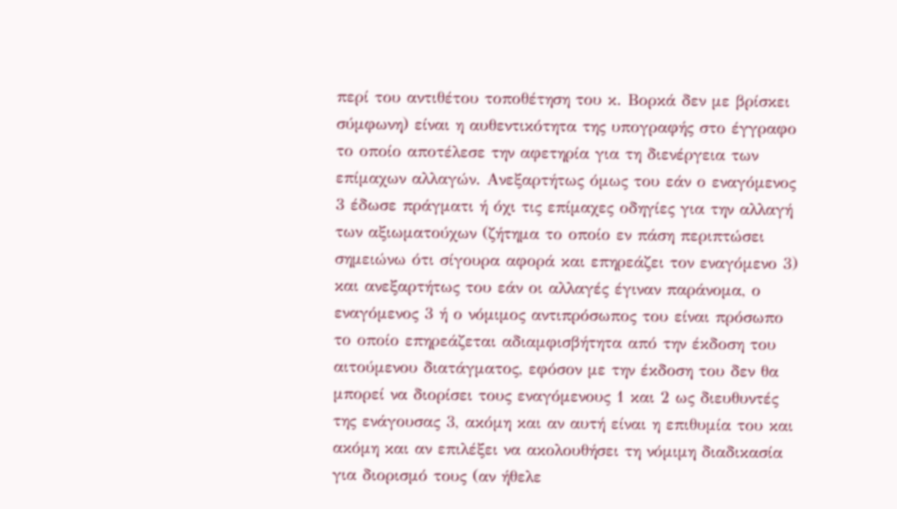περί του αντιθέτου τοποθέτηση του κ. Βορκά δεν με βρίσκει σύμφωνη) είναι η αυθεντικότητα της υπογραφής στο έγγραφο το οποίο αποτέλεσε την αφετηρία για τη διενέργεια των επίμαχων αλλαγών. Ανεξαρτήτως όμως του εάν ο εναγόμενος 3 έδωσε πράγματι ή όχι τις επίμαχες οδηγίες για την αλλαγή των αξιωματούχων (ζήτημα το οποίο εν πάση περιπτώσει σημειώνω ότι σίγουρα αφορά και επηρεάζει τον εναγόμενο 3) και ανεξαρτήτως του εάν οι αλλαγές έγιναν παράνομα, ο εναγόμενος 3 ή ο νόμιμος αντιπρόσωπος του είναι πρόσωπο το οποίο επηρεάζεται αδιαμφισβήτητα από την έκδοση του αιτούμενου διατάγματος, εφόσον με την έκδοση του δεν θα μπορεί να διορίσει τους εναγόμενους 1 και 2 ως διευθυντές της ενάγουσας 3, ακόμη και αν αυτή είναι η επιθυμία του και ακόμη και αν επιλέξει να ακολουθήσει τη νόμιμη διαδικασία για διορισμό τους (αν ήθελε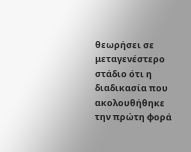θεωρήσει σε μεταγενέστερο στάδιο ότι η διαδικασία που ακολουθήθηκε την πρώτη φορά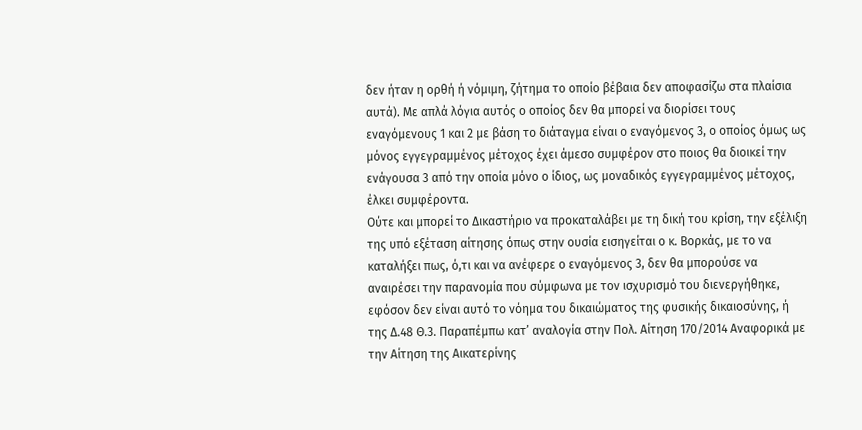δεν ήταν η ορθή ή νόμιμη, ζήτημα το οποίο βέβαια δεν αποφασίζω στα πλαίσια αυτά). Με απλά λόγια αυτός ο οποίος δεν θα μπορεί να διορίσει τους εναγόμενους 1 και 2 με βάση το διάταγμα είναι ο εναγόμενος 3, ο οποίος όμως ως μόνος εγγεγραμμένος μέτοχος έχει άμεσο συμφέρον στο ποιος θα διοικεί την ενάγουσα 3 από την οποία μόνο ο ίδιος, ως μοναδικός εγγεγραμμένος μέτοχος, έλκει συμφέροντα.
Ούτε και μπορεί το Δικαστήριο να προκαταλάβει με τη δική του κρίση, την εξέλιξη της υπό εξέταση αίτησης όπως στην ουσία εισηγείται ο κ. Βορκάς, με το να καταλήξει πως, ό,τι και να ανέφερε ο εναγόμενος 3, δεν θα μπορούσε να αναιρέσει την παρανομία που σύμφωνα με τον ισχυρισμό του διενεργήθηκε, εφόσον δεν είναι αυτό το νόημα του δικαιώματος της φυσικής δικαιοσύνης, ή της Δ.48 Θ.3. Παραπέμπω κατ’ αναλογία στην Πολ. Αίτηση 170/2014 Αναφορικά με την Αίτηση της Αικατερίνης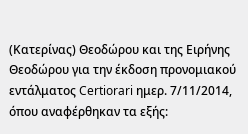(Κατερίνας) Θεοδώρου και της Ειρήνης Θεοδώρου για την έκδοση προνομιακού εντάλματος Certiorari ημερ. 7/11/2014, όπου αναφέρθηκαν τα εξής: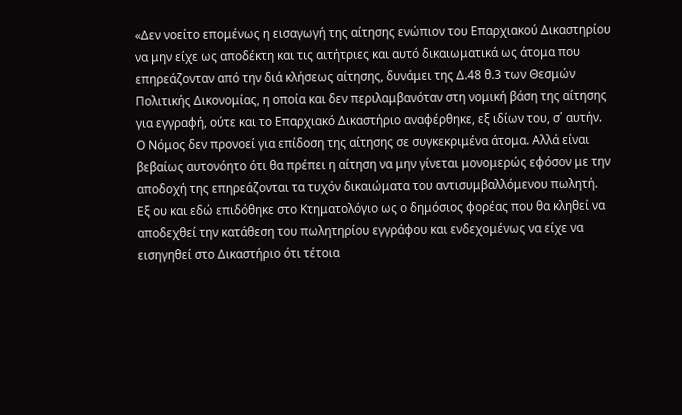«Δεν νοείτο επομένως η εισαγωγή της αίτησης ενώπιον του Επαρχιακού Δικαστηρίου να μην είχε ως αποδέκτη και τις αιτήτριες και αυτό δικαιωματικά ως άτομα που επηρεάζονταν από την διά κλήσεως αίτησης, δυνάμει της Δ.48 θ.3 των Θεσμών Πολιτικής Δικονομίας, η οποία και δεν περιλαμβανόταν στη νομική βάση της αίτησης για εγγραφή, ούτε και το Επαρχιακό Δικαστήριο αναφέρθηκε, εξ ιδίων του, σ΄ αυτήν. Ο Νόμος δεν προνοεί για επίδοση της αίτησης σε συγκεκριμένα άτομα. Αλλά είναι βεβαίως αυτονόητο ότι θα πρέπει η αίτηση να μην γίνεται μονομερώς εφόσον με την αποδοχή της επηρεάζονται τα τυχόν δικαιώματα του αντισυμβαλλόμενου πωλητή. Εξ ου και εδώ επιδόθηκε στο Κτηματολόγιο ως ο δημόσιος φορέας που θα κληθεί να αποδεχθεί την κατάθεση του πωλητηρίου εγγράφου και ενδεχομένως να είχε να εισηγηθεί στο Δικαστήριο ότι τέτοια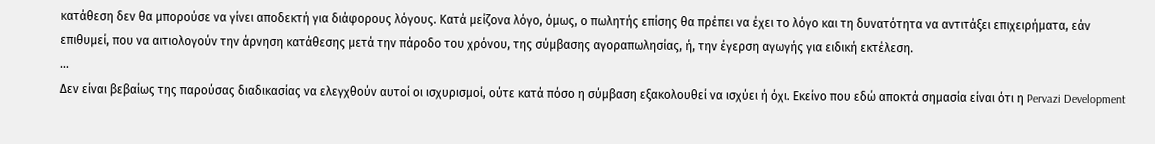κατάθεση δεν θα μπορούσε να γίνει αποδεκτή για διάφορους λόγους. Κατά μείζονα λόγο, όμως, ο πωλητής επίσης θα πρέπει να έχει το λόγο και τη δυνατότητα να αντιτάξει επιχειρήματα, εάν επιθυμεί, που να αιτιολογούν την άρνηση κατάθεσης μετά την πάροδο του χρόνου, της σύμβασης αγοραπωλησίας, ή, την έγερση αγωγής για ειδική εκτέλεση.
…
Δεν είναι βεβαίως της παρούσας διαδικασίας να ελεγχθούν αυτοί οι ισχυρισμοί, ούτε κατά πόσο η σύμβαση εξακολουθεί να ισχύει ή όχι. Εκείνο που εδώ αποκτά σημασία είναι ότι η Pervazi Development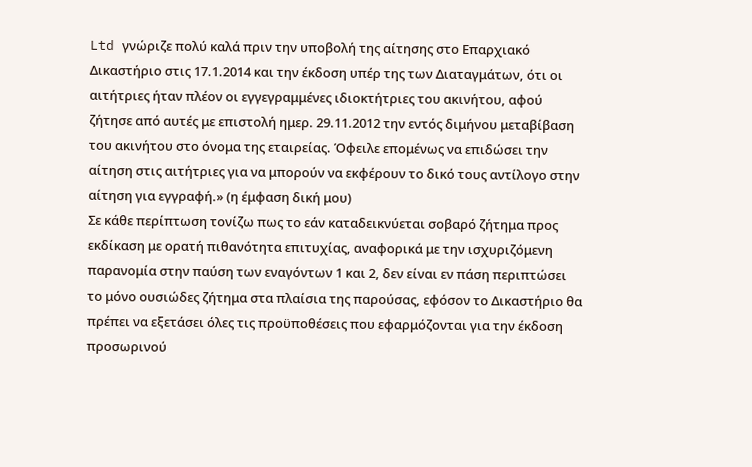Ltd γνώριζε πολύ καλά πριν την υποβολή της αίτησης στο Επαρχιακό Δικαστήριο στις 17.1.2014 και την έκδοση υπέρ της των Διαταγμάτων, ότι οι αιτήτριες ήταν πλέον οι εγγεγραμμένες ιδιοκτήτριες του ακινήτου, αφού ζήτησε από αυτές με επιστολή ημερ. 29.11.2012 την εντός διμήνου μεταβίβαση του ακινήτου στο όνομα της εταιρείας. Όφειλε επομένως να επιδώσει την αίτηση στις αιτήτριες για να μπορούν να εκφέρουν το δικό τους αντίλογο στην αίτηση για εγγραφή.» (η έμφαση δική μου)
Σε κάθε περίπτωση τονίζω πως το εάν καταδεικνύεται σοβαρό ζήτημα προς εκδίκαση με ορατή πιθανότητα επιτυχίας, αναφορικά με την ισχυριζόμενη παρανομία στην παύση των εναγόντων 1 και 2, δεν είναι εν πάση περιπτώσει το μόνο ουσιώδες ζήτημα στα πλαίσια της παρούσας, εφόσον το Δικαστήριο θα πρέπει να εξετάσει όλες τις προϋποθέσεις που εφαρμόζονται για την έκδοση προσωρινού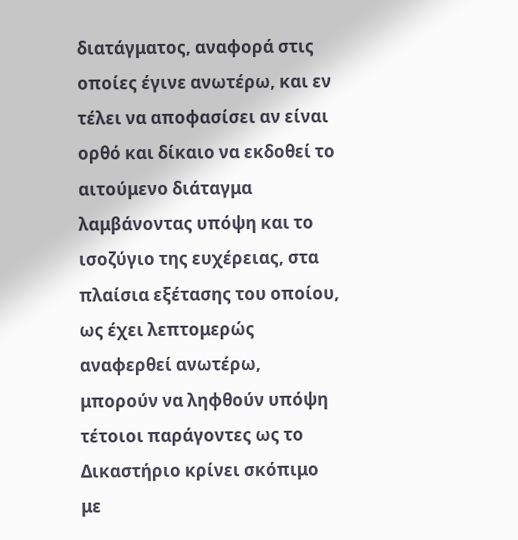διατάγματος, αναφορά στις οποίες έγινε ανωτέρω, και εν τέλει να αποφασίσει αν είναι ορθό και δίκαιο να εκδοθεί το αιτούμενο διάταγμα λαμβάνοντας υπόψη και το ισοζύγιο της ευχέρειας, στα πλαίσια εξέτασης του οποίου, ως έχει λεπτομερώς αναφερθεί ανωτέρω, μπορούν να ληφθούν υπόψη τέτοιοι παράγοντες ως το Δικαστήριο κρίνει σκόπιμο με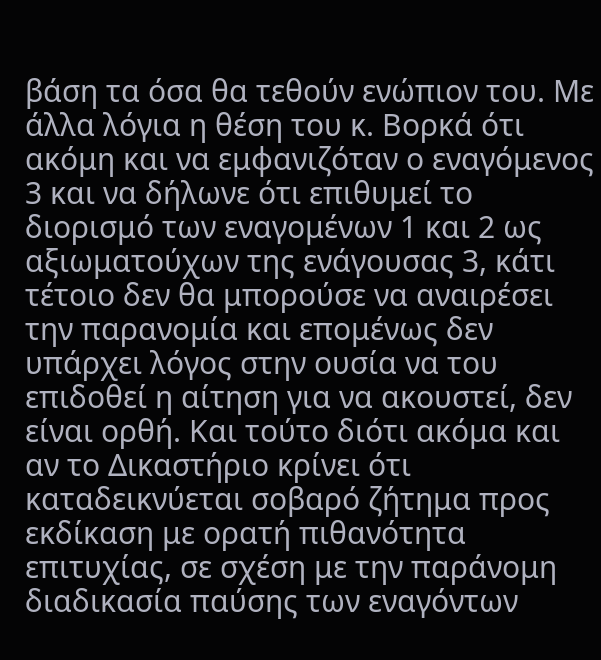βάση τα όσα θα τεθούν ενώπιον του. Με άλλα λόγια η θέση του κ. Βορκά ότι ακόμη και να εμφανιζόταν ο εναγόμενος 3 και να δήλωνε ότι επιθυμεί το διορισμό των εναγομένων 1 και 2 ως αξιωματούχων της ενάγουσας 3, κάτι τέτοιο δεν θα μπορούσε να αναιρέσει την παρανομία και επομένως δεν υπάρχει λόγος στην ουσία να του επιδοθεί η αίτηση για να ακουστεί, δεν είναι ορθή. Και τούτο διότι ακόμα και αν το Δικαστήριο κρίνει ότι καταδεικνύεται σοβαρό ζήτημα προς εκδίκαση με ορατή πιθανότητα επιτυχίας, σε σχέση με την παράνομη διαδικασία παύσης των εναγόντων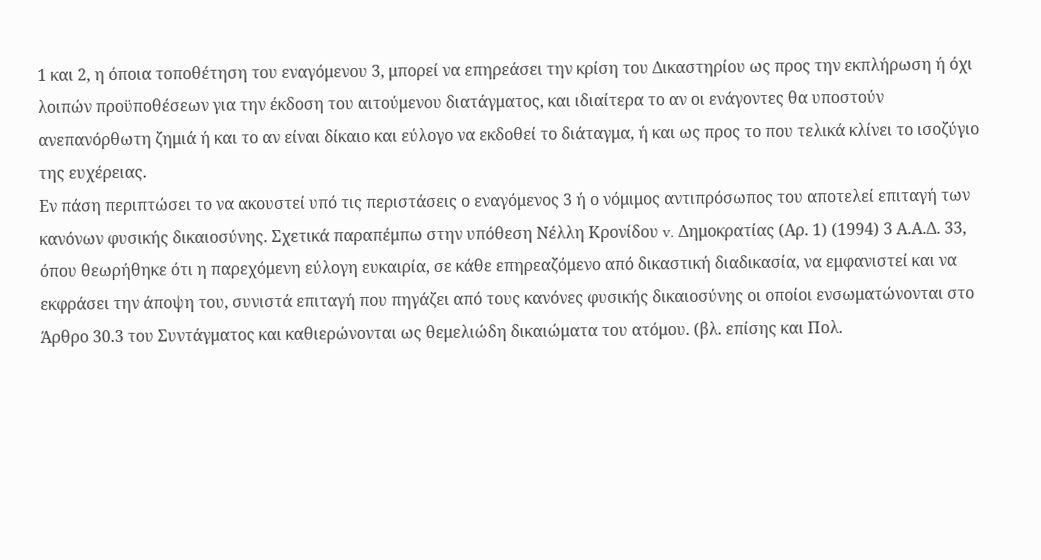1 και 2, η όποια τοποθέτηση του εναγόμενου 3, μπορεί να επηρεάσει την κρίση του Δικαστηρίου ως προς την εκπλήρωση ή όχι λοιπών προϋποθέσεων για την έκδοση του αιτούμενου διατάγματος, και ιδιαίτερα το αν οι ενάγοντες θα υποστούν ανεπανόρθωτη ζημιά ή και το αν είναι δίκαιο και εύλογο να εκδοθεί το διάταγμα, ή και ως προς το που τελικά κλίνει το ισοζύγιο της ευχέρειας.
Εν πάση περιπτώσει το να ακουστεί υπό τις περιστάσεις ο εναγόμενος 3 ή ο νόμιμος αντιπρόσωπος του αποτελεί επιταγή των κανόνων φυσικής δικαιοσύνης. Σχετικά παραπέμπω στην υπόθεση Νέλλη Κρονίδου v. Δημοκρατίας (Αρ. 1) (1994) 3 Α.Α.Δ. 33, όπου θεωρήθηκε ότι η παρεχόμενη εύλογη ευκαιρία, σε κάθε επηρεαζόμενο από δικαστική διαδικασία, να εμφανιστεί και να εκφράσει την άποψη του, συνιστά επιταγή που πηγάζει από τους κανόνες φυσικής δικαιοσύνης οι οποίοι ενσωματώνονται στο Άρθρο 30.3 του Συντάγματος και καθιερώνονται ως θεμελιώδη δικαιώματα του ατόμου. (βλ. επίσης και Πολ.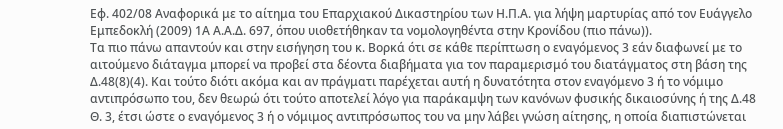Εφ. 402/08 Αναφορικά με το αίτημα του Επαρχιακού Δικαστηρίου των Η.Π.Α. για λήψη μαρτυρίας από τον Ευάγγελο Εμπεδοκλή (2009) 1Α Α.Α.Δ. 697, όπου υιοθετήθηκαν τα νομολογηθέντα στην Κρονίδου (πιο πάνω)).
Τα πιο πάνω απαντούν και στην εισήγηση του κ. Βορκά ότι σε κάθε περίπτωση ο εναγόμενος 3 εάν διαφωνεί με το αιτούμενο διάταγμα μπορεί να προβεί στα δέοντα διαβήματα για τον παραμερισμό του διατάγματος στη βάση της Δ.48(8)(4). Και τούτο διότι ακόμα και αν πράγματι παρέχεται αυτή η δυνατότητα στον εναγόμενο 3 ή το νόμιμο αντιπρόσωπο του, δεν θεωρώ ότι τούτο αποτελεί λόγο για παράκαμψη των κανόνων φυσικής δικαιοσύνης ή της Δ.48 Θ. 3, έτσι ώστε ο εναγόμενος 3 ή ο νόμιμος αντιπρόσωπος του να μην λάβει γνώση αίτησης, η οποία διαπιστώνεται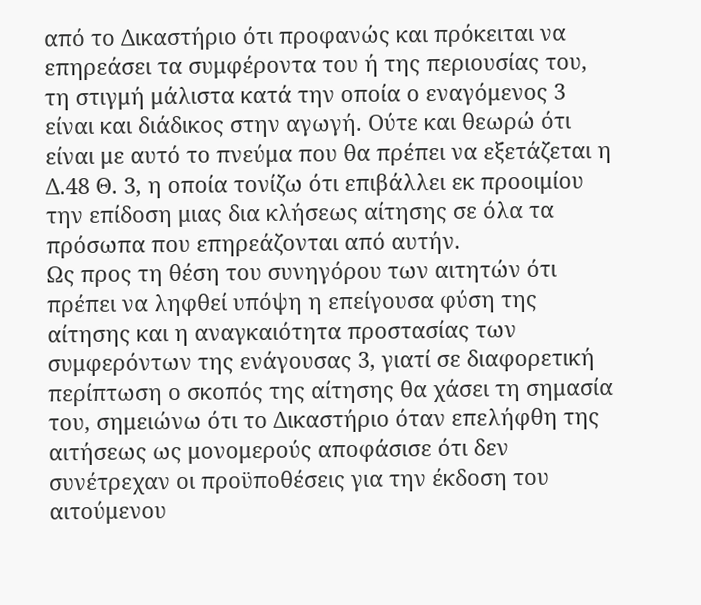από το Δικαστήριο ότι προφανώς και πρόκειται να επηρεάσει τα συμφέροντα του ή της περιουσίας του, τη στιγμή μάλιστα κατά την οποία ο εναγόμενος 3 είναι και διάδικος στην αγωγή. Ούτε και θεωρώ ότι είναι με αυτό το πνεύμα που θα πρέπει να εξετάζεται η Δ.48 Θ. 3, η οποία τονίζω ότι επιβάλλει εκ προοιμίου την επίδοση μιας δια κλήσεως αίτησης σε όλα τα πρόσωπα που επηρεάζονται από αυτήν.
Ως προς τη θέση του συνηγόρου των αιτητών ότι πρέπει να ληφθεί υπόψη η επείγουσα φύση της αίτησης και η αναγκαιότητα προστασίας των συμφερόντων της ενάγουσας 3, γιατί σε διαφορετική περίπτωση ο σκοπός της αίτησης θα χάσει τη σημασία του, σημειώνω ότι το Δικαστήριο όταν επελήφθη της αιτήσεως ως μονομερούς αποφάσισε ότι δεν συνέτρεχαν οι προϋποθέσεις για την έκδοση του αιτούμενου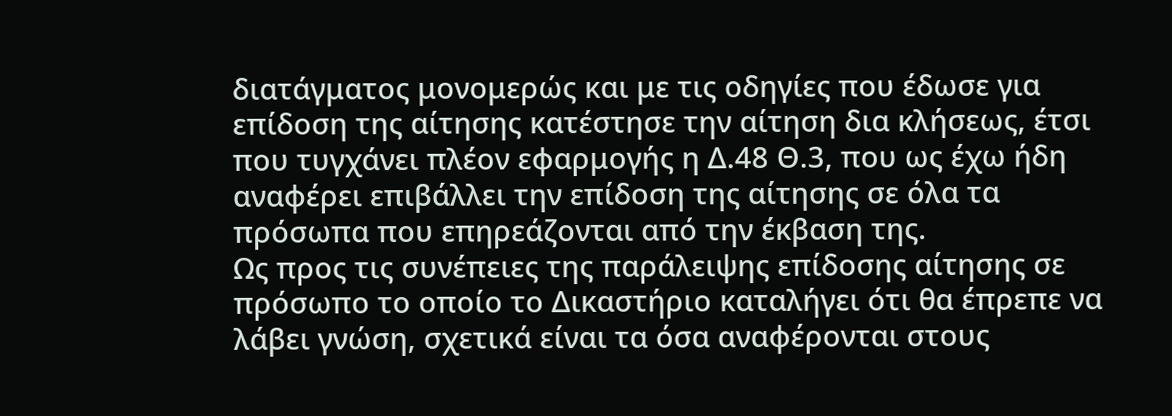διατάγματος μονομερώς και με τις οδηγίες που έδωσε για επίδοση της αίτησης κατέστησε την αίτηση δια κλήσεως, έτσι που τυγχάνει πλέον εφαρμογής η Δ.48 Θ.3, που ως έχω ήδη αναφέρει επιβάλλει την επίδοση της αίτησης σε όλα τα πρόσωπα που επηρεάζονται από την έκβαση της.
Ως προς τις συνέπειες της παράλειψης επίδοσης αίτησης σε πρόσωπο το οποίο το Δικαστήριο καταλήγει ότι θα έπρεπε να λάβει γνώση, σχετικά είναι τα όσα αναφέρονται στους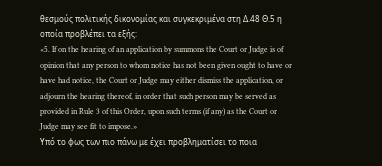θεσμούς πολιτικής δικονομίας και συγκεκριμένα στη Δ.48 Θ.5 η οποία προβλέπει τα εξής:
«5. If on the hearing of an application by summons the Court or Judge is of opinion that any person to whom notice has not been given ought to have or have had notice, the Court or Judge may either dismiss the application, or adjourn the hearing thereof, in order that such person may be served as provided in Rule 3 of this Order, upon such terms (if any) as the Court or Judge may see fit to impose.»
Υπό το φως των πιο πάνω με έχει προβληματίσει το ποια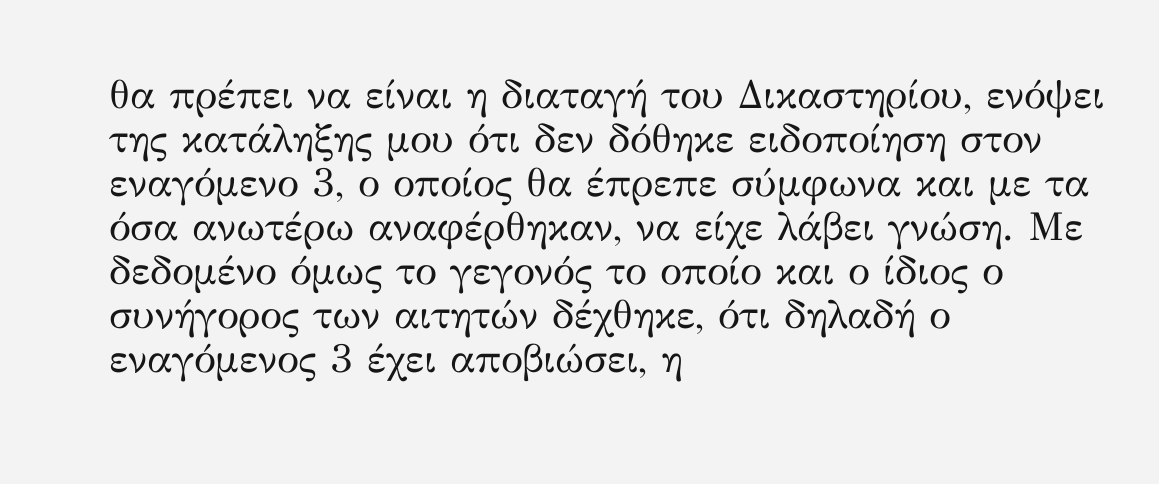θα πρέπει να είναι η διαταγή του Δικαστηρίου, ενόψει της κατάληξης μου ότι δεν δόθηκε ειδοποίηση στον εναγόμενο 3, ο οποίος θα έπρεπε σύμφωνα και με τα όσα ανωτέρω αναφέρθηκαν, να είχε λάβει γνώση. Με δεδομένο όμως το γεγονός το οποίο και ο ίδιος ο συνήγορος των αιτητών δέχθηκε, ότι δηλαδή ο εναγόμενος 3 έχει αποβιώσει, η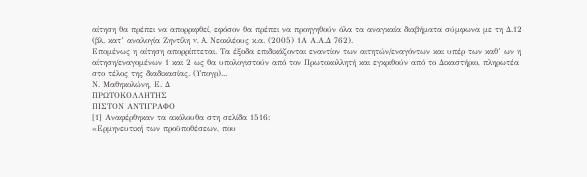αίτηση θα πρέπει να απορριφθεί, εφόσον θα πρέπει να προηγηθούν όλα τα αναγκαία διαβήματα σύμφωνα με τη Δ.12 (βλ. κατ’ αναλογία Ζηντίλη v. A. Νεοκλέους κ.α. (2005) 1Α Α.Α.Δ 762).
Επομένως η αίτηση απορρίπτεται. Τα έξοδα επιδικάζονται εναντίον των αιτητών/εναγόντων και υπέρ των καθ’ ων η αίτηση/εναγομένων 1 και 2 ως θα υπολογιστούν από τον Πρωτοκολλητή και εγκριθούν από το Δικαστήριο, πληρωτέα στο τέλος της διαδικασίας. (Υπογρ)...
Ν. Μαθηκολώνη, Ε. Δ
ΠΡΩΤΟΚΟΛΛΗΤΗΣ
ΠΙΣΤΟΝ ΑΝΤΙΓΡΑΦΟ
[1] Αναφέρθηκαν τα ακόλουθα στη σελίδα 1516:
«Ερμηνευτική των προϋποθέσεων, που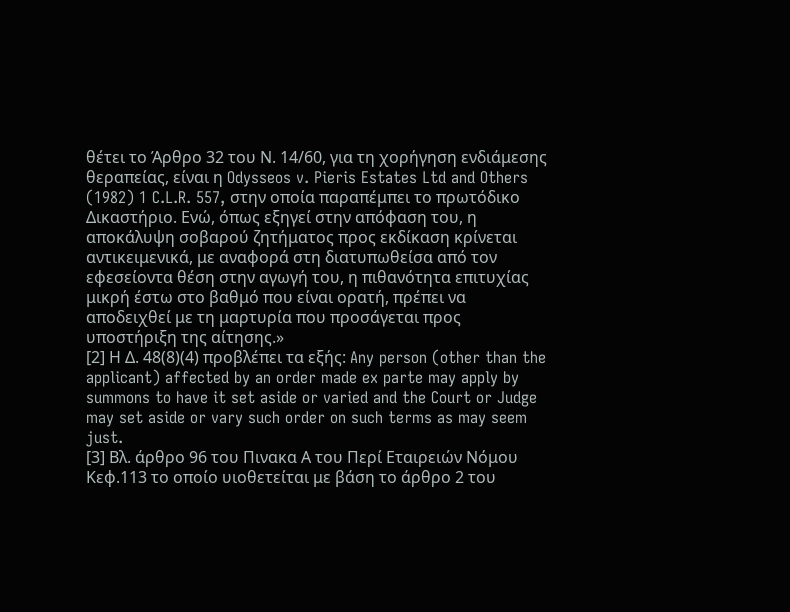θέτει το Άρθρο 32 του Ν. 14/60, για τη χορήγηση ενδιάμεσης θεραπείας, είναι η Odysseos v. Pieris Estates Ltd and Others (1982) 1 C.L.R. 557, στην οποία παραπέμπει το πρωτόδικο Δικαστήριο. Ενώ, όπως εξηγεί στην απόφαση του, η αποκάλυψη σοβαρού ζητήματος προς εκδίκαση κρίνεται αντικειμενικά, με αναφορά στη διατυπωθείσα από τον εφεσείοντα θέση στην αγωγή του, η πιθανότητα επιτυχίας μικρή έστω στο βαθμό που είναι ορατή, πρέπει να αποδειχθεί με τη μαρτυρία που προσάγεται προς υποστήριξη της αίτησης.»
[2] Η Δ. 48(8)(4) προβλέπει τα εξής: Any person (other than the applicant) affected by an order made ex parte may apply by summons to have it set aside or varied and the Court or Judge may set aside or vary such order on such terms as may seem just.
[3] Βλ. άρθρο 96 του Πινακα Α του Περί Εταιρειών Νόμου Κεφ.113 το οποίο υιοθετείται με βάση το άρθρο 2 του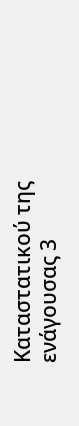Καταστατικού της ενάγουσας 3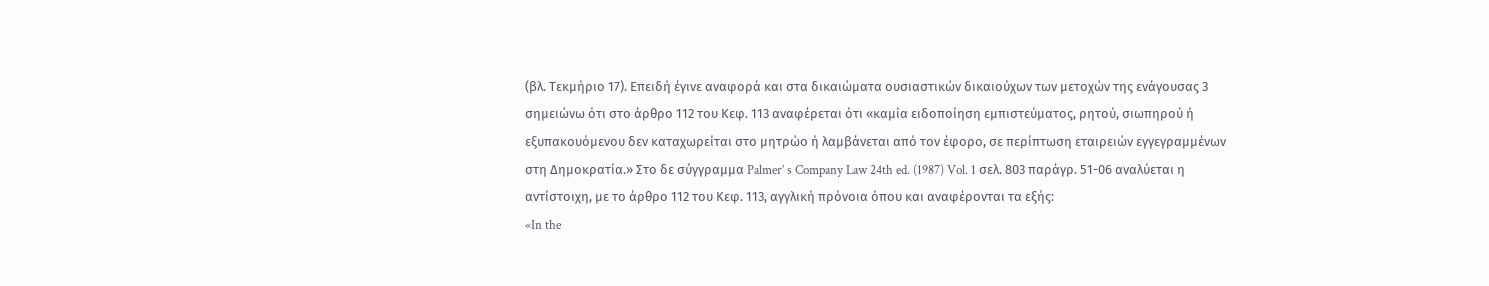(βλ. Τεκμήριο 17). Επειδή έγινε αναφορά και στα δικαιώματα ουσιαστικών δικαιούχων των μετοχών της ενάγουσας 3 σημειώνω ότι στο άρθρο 112 του Κεφ. 113 αναφέρεται ότι «καμία ειδοποίηση εμπιστεύματος, ρητού, σιωπηρού ή εξυπακουόμενου δεν καταχωρείται στο μητρώο ή λαμβάνεται από τον έφορο, σε περίπτωση εταιρειών εγγεγραμμένων στη Δημοκρατία.» Στο δε σύγγραμμα Palmer’ s Company Law 24th ed. (1987) Vol. 1 σελ. 803 παράγρ. 51-06 αναλύεται η αντίστοιχη, με το άρθρο 112 του Κεφ. 113, αγγλική πρόνοια όπου και αναφέρονται τα εξής:
«In the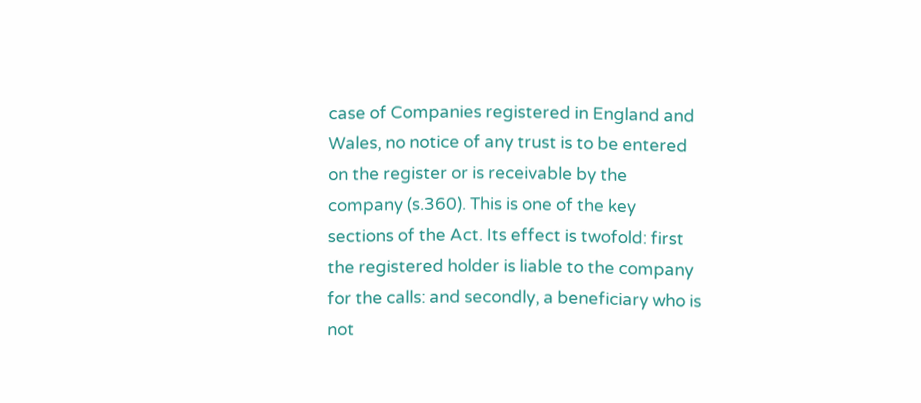case of Companies registered in England and Wales, no notice of any trust is to be entered on the register or is receivable by the company (s.360). This is one of the key sections of the Act. Its effect is twofold: first the registered holder is liable to the company for the calls: and secondly, a beneficiary who is not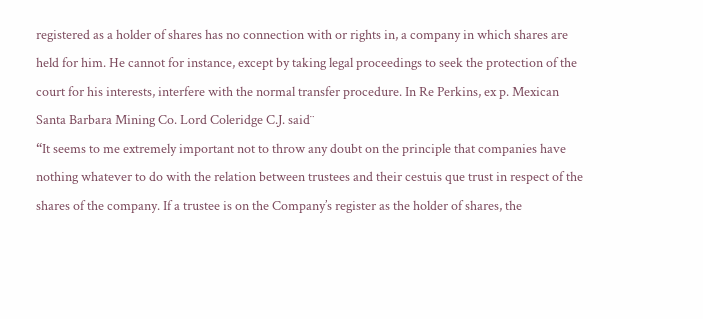registered as a holder of shares has no connection with or rights in, a company in which shares are held for him. He cannot for instance, except by taking legal proceedings to seek the protection of the court for his interests, interfere with the normal transfer procedure. In Re Perkins, ex p. Mexican Santa Barbara Mining Co. Lord Coleridge C.J. said¨
“It seems to me extremely important not to throw any doubt on the principle that companies have nothing whatever to do with the relation between trustees and their cestuis que trust in respect of the shares of the company. If a trustee is on the Company’s register as the holder of shares, the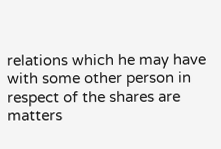relations which he may have with some other person in respect of the shares are matters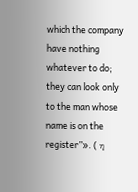which the company have nothing whatever to do; they can look only to the man whose name is on the register”». ( η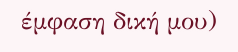έμφαση δική μου)